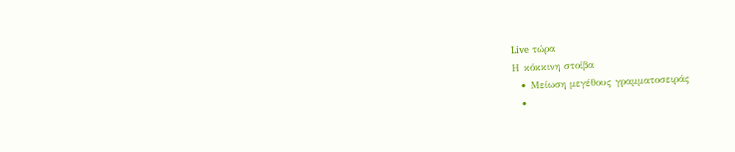Live τώρα
Η κόκκινη στοίβα
  • Μείωση μεγέθους γραμματοσειράς
  •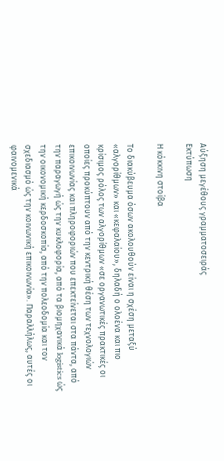Αύξηση μεγέθους γραμματοσειράς
Εκτύπωση

Η κόκκινη στοίβα

Το διακύβευμα όσων ακολουθούν είναι η σχέση μεταξύ «αλγορίθμων» και «κεφαλαίου», δηλαδή ο ολοένα και πιο κρίσιμος ρόλος των αλγορίθμων «σε οργανωτικές πρακτικές οι οποίες προκύπτουν από την κεντρική θέση των τεχνολογιών επικοινωνίας και πληροφοριών που επεκτείνεται στα πάντα, από την παραγωγή ώς την κυκλοφορία, από τα βιομηχανικά logistics ώς την οικονομική κερδοσκοπία, από την πολεοδομία και τον σχεδιασμό ώς την κοινωνική επικοινωνία». Παραλλήλως, αυτές οι φαινομενικά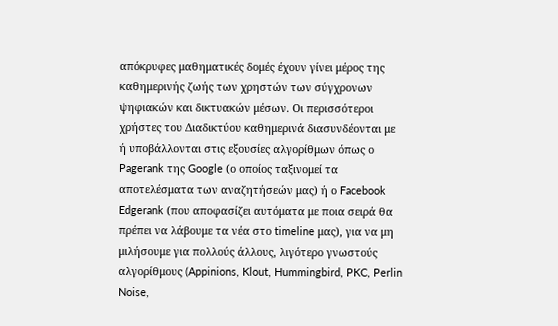απόκρυφες μαθηματικές δομές έχουν γίνει μέρος της καθημερινής ζωής των χρηστών των σύγχρονων ψηφιακών και δικτυακών μέσων. Οι περισσότεροι χρήστες του Διαδικτύου καθημερινά διασυνδέονται με ή υποβάλλονται στις εξουσίες αλγορίθμων όπως ο Pagerank της Google (ο οποίος ταξινομεί τα αποτελέσματα των αναζητήσεών μας) ή ο Facebook Edgerank (που αποφασίζει αυτόματα με ποια σειρά θα πρέπει να λάβουμε τα νέα στο timeline μας), για να μη μιλήσουμε για πολλούς άλλους, λιγότερο γνωστούς αλγορίθμους (Appinions, Klout, Hummingbird, PKC, Perlin Noise,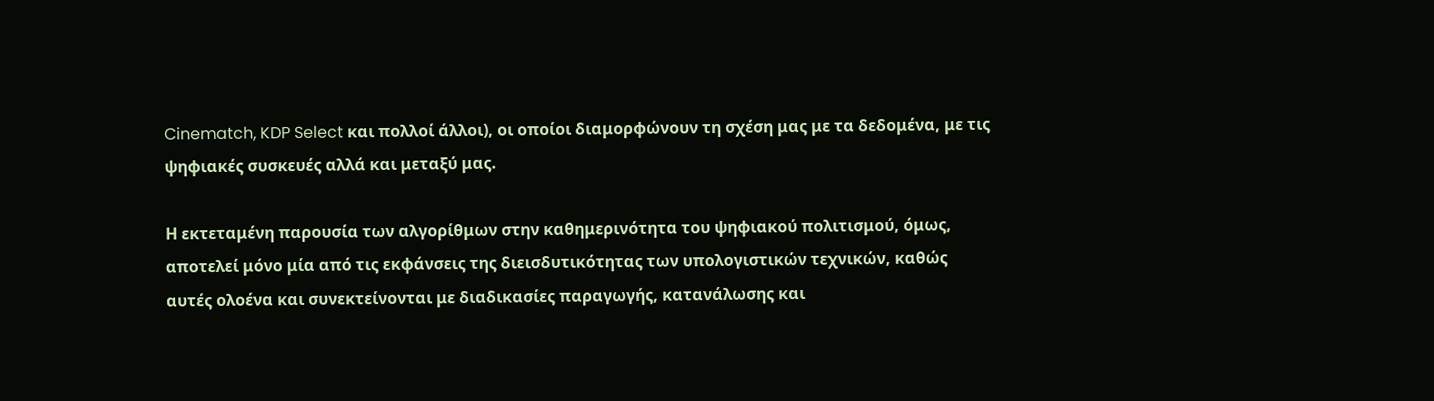Cinematch, KDP Select και πολλoί άλλοι), οι οποίοι διαμορφώνουν τη σχέση μας με τα δεδομένα, με τις ψηφιακές συσκευές αλλά και μεταξύ μας.

Η εκτεταμένη παρουσία των αλγορίθμων στην καθημερινότητα του ψηφιακού πολιτισμού, όμως, αποτελεί μόνο μία από τις εκφάνσεις της διεισδυτικότητας των υπολογιστικών τεχνικών, καθώς αυτές ολοένα και συνεκτείνονται με διαδικασίες παραγωγής, κατανάλωσης και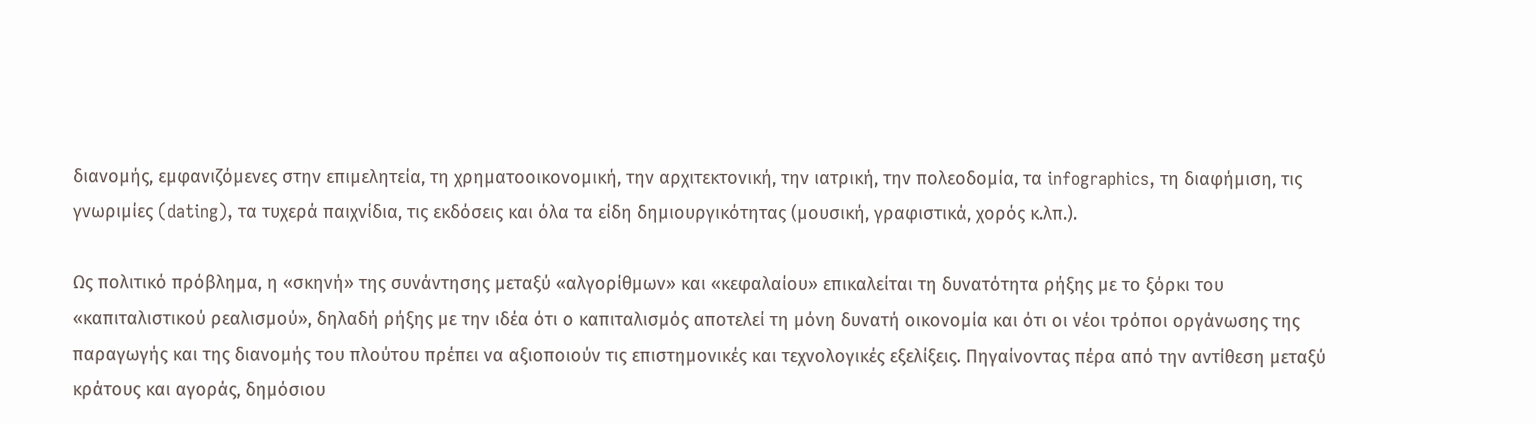διανομής, εμφανιζόμενες στην επιμελητεία, τη χρηματοοικονομική, την αρχιτεκτονική, την ιατρική, την πολεοδομία, τα infographics, τη διαφήμιση, τις γνωριμίες (dating), τα τυχερά παιχνίδια, τις εκδόσεις και όλα τα είδη δημιουργικότητας (μουσική, γραφιστικά, χορός κ.λπ.).

Ως πολιτικό πρόβλημα, η «σκηνή» της συνάντησης μεταξύ «αλγορίθμων» και «κεφαλαίου» επικαλείται τη δυνατότητα ρήξης με το ξόρκι του «καπιταλιστικού ρεαλισμού», δηλαδή ρήξης με την ιδέα ότι ο καπιταλισμός αποτελεί τη μόνη δυνατή οικονομία και ότι οι νέοι τρόποι οργάνωσης της παραγωγής και της διανομής του πλούτου πρέπει να αξιοποιούν τις επιστημονικές και τεχνολογικές εξελίξεις. Πηγαίνοντας πέρα από την αντίθεση μεταξύ κράτους και αγοράς, δημόσιου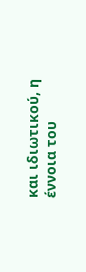και ιδιωτικού, η έννοια του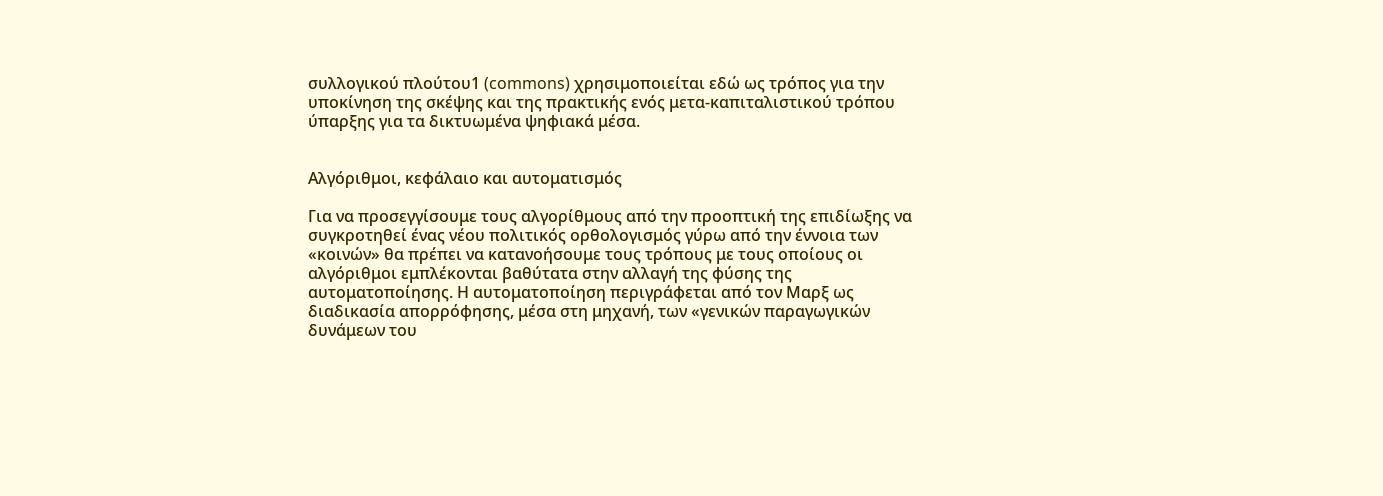συλλογικού πλούτου1 (commons) χρησιμοποιείται εδώ ως τρόπος για την υποκίνηση της σκέψης και της πρακτικής ενός μετα-καπιταλιστικού τρόπου ύπαρξης για τα δικτυωμένα ψηφιακά μέσα.


Αλγόριθμοι, κεφάλαιο και αυτοματισμός

Για να προσεγγίσουμε τους αλγορίθμους από την προοπτική της επιδίωξης να συγκροτηθεί ένας νέου πολιτικός ορθολογισμός γύρω από την έννοια των «κοινών» θα πρέπει να κατανοήσουμε τους τρόπους με τους οποίους οι αλγόριθμοι εμπλέκονται βαθύτατα στην αλλαγή της φύσης της αυτοματοποίησης. Η αυτοματοποίηση περιγράφεται από τον Μαρξ ως διαδικασία απορρόφησης, μέσα στη μηχανή, των «γενικών παραγωγικών δυνάμεων του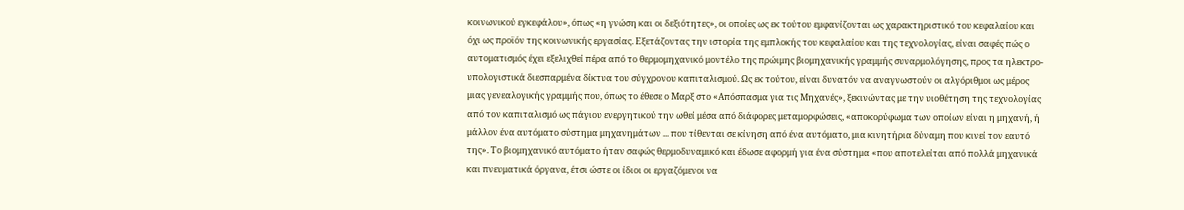κοινωνικού εγκεφάλου», όπως «η γνώση και οι δεξιότητες», οι οποίες ως εκ τούτου εμφανίζονται ως χαρακτηριστικό του κεφαλαίου και όχι ως προϊόν της κοινωνικής εργασίας. Εξετάζοντας την ιστορία της εμπλοκής του κεφαλαίου και της τεχνολογίας, είναι σαφές πώς ο αυτοματισμός έχει εξελιχθεί πέρα από το θερμομηχανικό μοντέλο της πρώιμης βιομηχανικής γραμμής συναρμολόγησης, προς τα ηλεκτρο-υπολογιστικά διεσπαρμένα δίκτυα του σύγχρονου καπιταλισμού. Ως εκ τούτου, είναι δυνατόν να αναγνωστούν οι αλγόριθμοι ως μέρος μιας γενεαλογικής γραμμής που, όπως το έθεσε ο Μαρξ στο «Απόσπασμα για τις Μηχανές», ξεκινώντας με την υιοθέτηση της τεχνολογίας από τον καπιταλισμό ως πάγιου ενεργητικού την ωθεί μέσα από διάφορες μεταμορφώσεις, «αποκορύφωμα των οποίων είναι η μηχανή, ή μάλλον ένα αυτόματο σύστημα μηχανημάτων ... που τίθενται σε κίνηση από ένα αυτόματο, μια κινητήρια δύναμη που κινεί τον εαυτό της». Το βιομηχανικό αυτόματο ήταν σαφώς θερμοδυναμικό και έδωσε αφορμή για ένα σύστημα «που αποτελείται από πολλά μηχανικά και πνευματικά όργανα, έτσι ώστε οι ίδιοι οι εργαζόμενοι να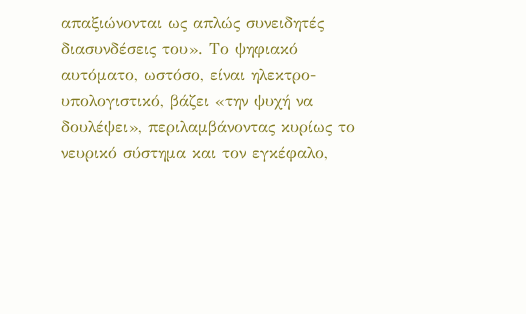απαξιώνονται ως απλώς συνειδητές διασυνδέσεις του». Το ψηφιακό αυτόματο, ωστόσο, είναι ηλεκτρο-υπολογιστικό, βάζει «την ψυχή να δουλέψει», περιλαμβάνοντας κυρίως το νευρικό σύστημα και τον εγκέφαλο,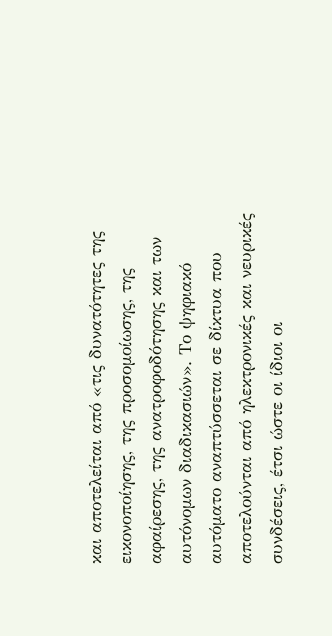και αποτελείται από «τις δυνατότητες της εικονοποίησης, της προσομοίωσης, της αφαίρεσης, της ανατροφοδότησης και των αυτόνομων διαδικασιών». Το ψηφιακό αυτόματο αναπτύσσεται σε δίκτυα που αποτελούνται από ηλεκτρονικές και νευρικές συνδέσεις, έτσι ώστε οι ίδιοι οι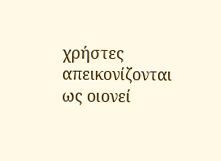χρήστες απεικονίζονται ως οιονεί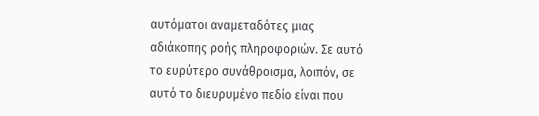αυτόματοι αναμεταδότες μιας αδιάκοπης ροής πληροφοριών. Σε αυτό το ευρύτερο συνάθροισμα, λοιπόν, σε αυτό το διευρυμένο πεδίο είναι που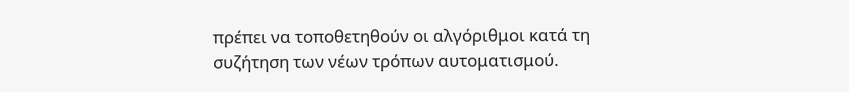πρέπει να τοποθετηθούν οι αλγόριθμοι κατά τη συζήτηση των νέων τρόπων αυτοματισμού.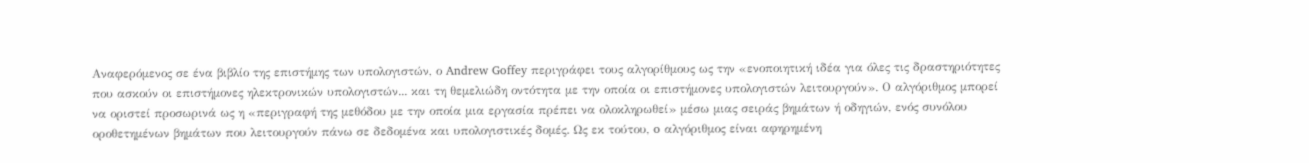Αναφερόμενος σε ένα βιβλίο της επιστήμης των υπολογιστών, ο Andrew Goffey περιγράφει τους αλγορίθμους ως την «ενοποιητική ιδέα για όλες τις δραστηριότητες που ασκούν οι επιστήμονες ηλεκτρονικών υπολογιστών... και τη θεμελιώδη οντότητα με την οποία οι επιστήμονες υπολογιστών λειτουργούν». Ο αλγόριθμος μπορεί να οριστεί προσωρινά ως η «περιγραφή της μεθόδου με την οποία μια εργασία πρέπει να ολοκληρωθεί» μέσω μιας σειράς βημάτων ή οδηγιών, ενός συνόλου οροθετημένων βημάτων που λειτουργούν πάνω σε δεδομένα και υπολογιστικές δομές. Ως εκ τούτου, o αλγόριθμος είναι αφηρημένη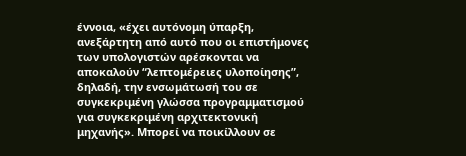έννοια, «έχει αυτόνομη ύπαρξη, ανεξάρτητη από αυτό που οι επιστήμονες των υπολογιστών αρέσκονται να αποκαλούν “λεπτομέρειες υλοποίησης”, δηλαδή, την ενσωμάτωσή του σε συγκεκριμένη γλώσσα προγραμματισμού για συγκεκριμένη αρχιτεκτονική μηχανής». Μπορεί να ποικίλλουν σε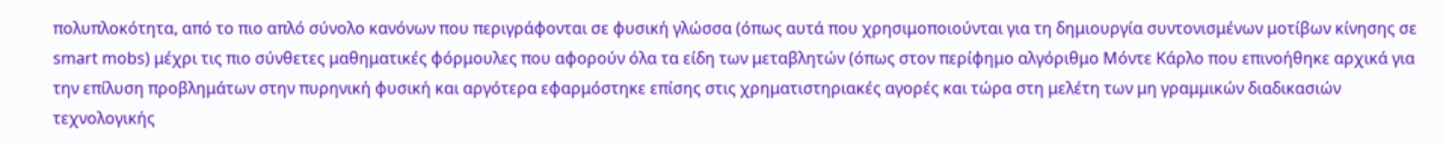πολυπλοκότητα, από το πιο απλό σύνολο κανόνων που περιγράφονται σε φυσική γλώσσα (όπως αυτά που χρησιμοποιούνται για τη δημιουργία συντονισμένων μοτίβων κίνησης σε smart mobs) μέχρι τις πιο σύνθετες μαθηματικές φόρμουλες που αφορούν όλα τα είδη των μεταβλητών (όπως στον περίφημο αλγόριθμο Μόντε Κάρλο που επινοήθηκε αρχικά για την επίλυση προβλημάτων στην πυρηνική φυσική και αργότερα εφαρμόστηκε επίσης στις χρηματιστηριακές αγορές και τώρα στη μελέτη των μη γραμμικών διαδικασιών τεχνολογικής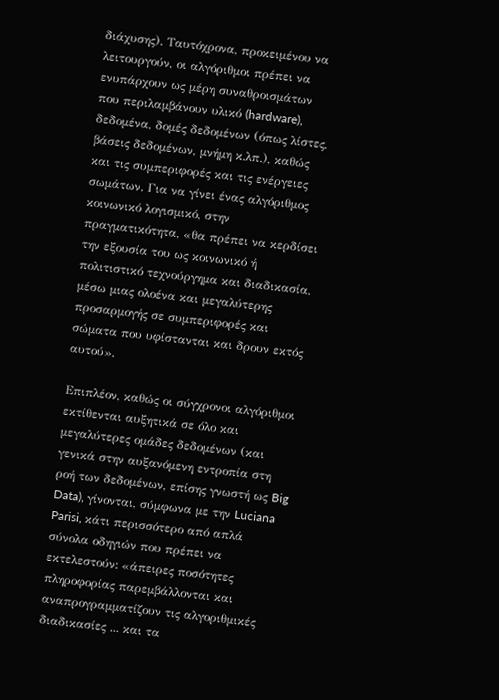διάχυσης). Ταυτόχρονα, προκειμένου να λειτουργούν, οι αλγόριθμοι πρέπει να ενυπάρχουν ως μέρη συναθροισμάτων που περιλαμβάνουν υλικό (hardware), δεδομένα, δομές δεδομένων (όπως λίστες, βάσεις δεδομένων, μνήμη κ.λπ.), καθώς και τις συμπεριφορές και τις ενέργειες σωμάτων. Για να γίνει ένας αλγόριθμος κοινωνικό λογισμικό, στην πραγματικότητα, «θα πρέπει να κερδίσει την εξουσία του ως κοινωνικό ή πολιτιστικό τεχνούργημα και διαδικασία, μέσω μιας ολοένα και μεγαλύτερης προσαρμογής σε συμπεριφορές και σώματα που υφίστανται και δρουν εκτός αυτού».

Επιπλέον, καθώς οι σύγχρονοι αλγόριθμοι εκτίθενται αυξητικά σε όλο και μεγαλύτερες ομάδες δεδομένων (και γενικά στην αυξανόμενη εντροπία στη ροή των δεδομένων, επίσης γνωστή ως Big Data), γίνονται, σύμφωνα με την Luciana Parisi, κάτι περισσότερο από απλά σύνολα οδηγιών που πρέπει να εκτελεστούν: «άπειρες ποσότητες πληροφορίας παρεμβάλλονται και αναπρογραμματίζουν τις αλγοριθμικές διαδικασίες ... και τα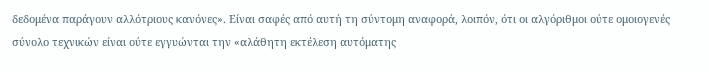δεδομένα παράγουν αλλότριους κανόνες». Είναι σαφές από αυτή τη σύντομη αναφορά, λοιπόν, ότι οι αλγόριθμοι ούτε ομοιογενές σύνολο τεχνικών είναι ούτε εγγυώνται την «αλάθητη εκτέλεση αυτόματης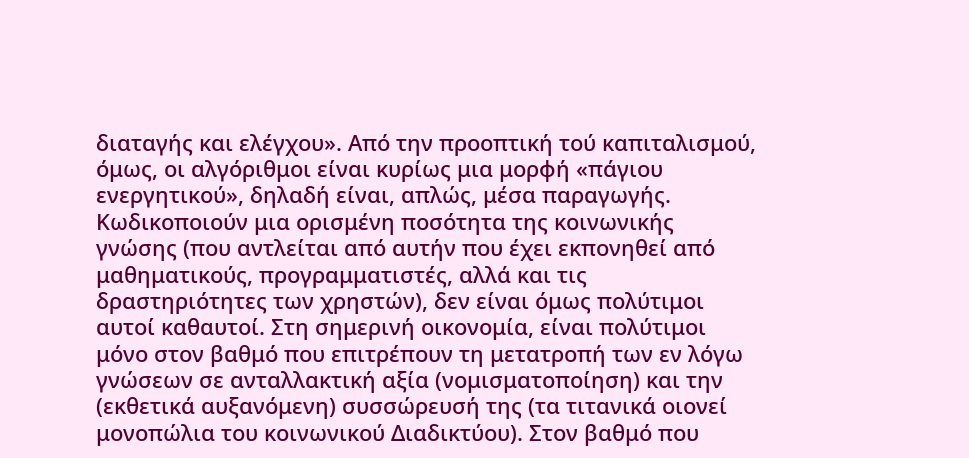διαταγής και ελέγχου». Από την προοπτική τού καπιταλισμού, όμως, οι αλγόριθμοι είναι κυρίως μια μορφή «πάγιου ενεργητικού», δηλαδή είναι, απλώς, μέσα παραγωγής. Κωδικοποιούν μια ορισμένη ποσότητα της κοινωνικής γνώσης (που αντλείται από αυτήν που έχει εκπονηθεί από μαθηματικούς, προγραμματιστές, αλλά και τις δραστηριότητες των χρηστών), δεν είναι όμως πολύτιμοι αυτοί καθαυτοί. Στη σημερινή οικονομία, είναι πολύτιμοι μόνο στον βαθμό που επιτρέπουν τη μετατροπή των εν λόγω γνώσεων σε ανταλλακτική αξία (νομισματοποίηση) και την (εκθετικά αυξανόμενη) συσσώρευσή της (τα τιτανικά οιονεί μονοπώλια του κοινωνικού Διαδικτύου). Στον βαθμό που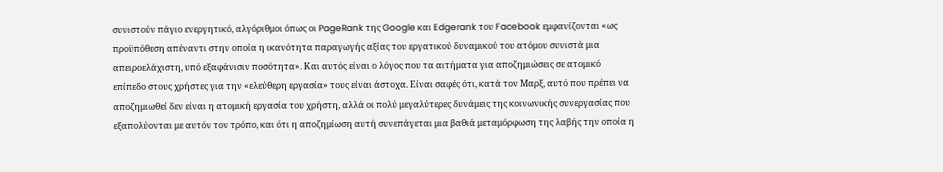συνιστούν πάγιο ενεργητικό, αλγόριθμοι όπως οι PageRank της Google και Edgerank του Facebook εμφανίζονται «ως προϋπόθεση απέναντι στην οποία η ικανότητα παραγωγής αξίας του εργατικού δυναμικού του ατόμου συνιστά μια απειροελάχιστη, υπό εξαφάνισιν ποσότητα». Και αυτός είναι ο λόγος που τα αιτήματα για αποζημιώσεις σε ατομικό επίπεδο στους χρήστες για την «ελεύθερη εργασία» τους είναι άστοχα. Είναι σαφές ότι, κατά τον Μαρξ, αυτό που πρέπει να αποζημιωθεί δεν είναι η ατομική εργασία του χρήστη, αλλά οι πολύ μεγαλύτερες δυνάμεις της κοινωνικής συνεργασίας που εξαπολύονται με αυτόν τον τρόπο, και ότι η αποζημίωση αυτή συνεπάγεται μια βαθιά μεταμόρφωση της λαβής την οποία η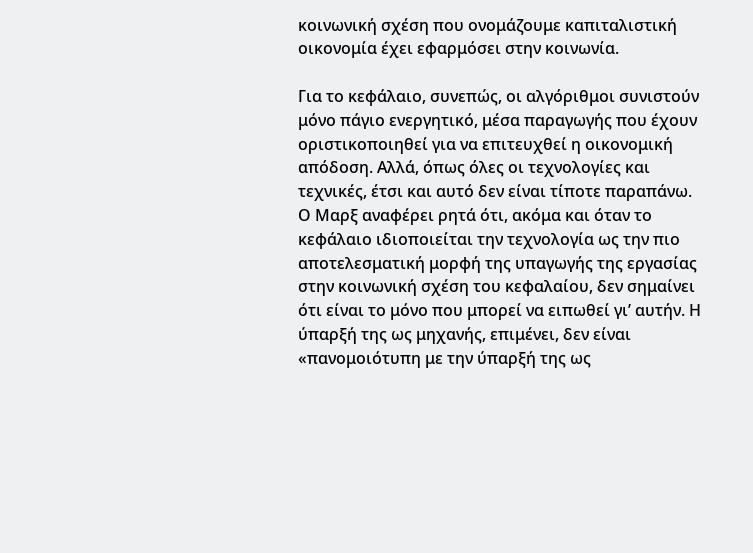κοινωνική σχέση που ονομάζουμε καπιταλιστική οικονομία έχει εφαρμόσει στην κοινωνία.

Για το κεφάλαιο, συνεπώς, οι αλγόριθμοι συνιστούν μόνο πάγιο ενεργητικό, μέσα παραγωγής που έχουν οριστικοποιηθεί για να επιτευχθεί η οικονομική απόδοση. Αλλά, όπως όλες οι τεχνολογίες και τεχνικές, έτσι και αυτό δεν είναι τίποτε παραπάνω. Ο Μαρξ αναφέρει ρητά ότι, ακόμα και όταν το κεφάλαιο ιδιοποιείται την τεχνολογία ως την πιο αποτελεσματική μορφή της υπαγωγής της εργασίας στην κοινωνική σχέση του κεφαλαίου, δεν σημαίνει ότι είναι το μόνο που μπορεί να ειπωθεί γι’ αυτήν. Η ύπαρξή της ως μηχανής, επιμένει, δεν είναι «πανομοιότυπη με την ύπαρξή της ως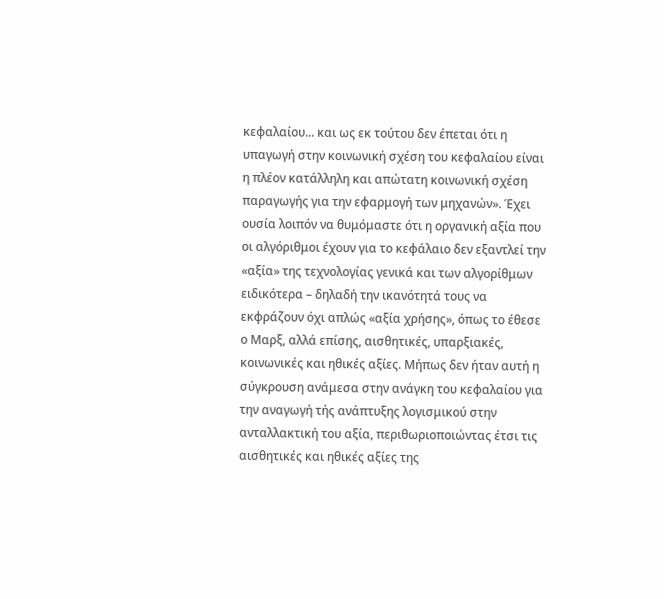κεφαλαίου... και ως εκ τούτου δεν έπεται ότι η υπαγωγή στην κοινωνική σχέση του κεφαλαίου είναι η πλέον κατάλληλη και απώτατη κοινωνική σχέση παραγωγής για την εφαρμογή των μηχανών». Έχει ουσία λοιπόν να θυμόμαστε ότι η οργανική αξία που οι αλγόριθμοι έχουν για το κεφάλαιο δεν εξαντλεί την «αξία» της τεχνολογίας γενικά και των αλγορίθμων ειδικότερα – δηλαδή την ικανότητά τους να εκφράζουν όχι απλώς «αξία χρήσης», όπως το έθεσε ο Μαρξ, αλλά επίσης, αισθητικές, υπαρξιακές, κοινωνικές και ηθικές αξίες. Μήπως δεν ήταν αυτή η σύγκρουση ανάμεσα στην ανάγκη του κεφαλαίου για την αναγωγή τής ανάπτυξης λογισμικού στην ανταλλακτική του αξία, περιθωριοποιώντας έτσι τις αισθητικές και ηθικές αξίες της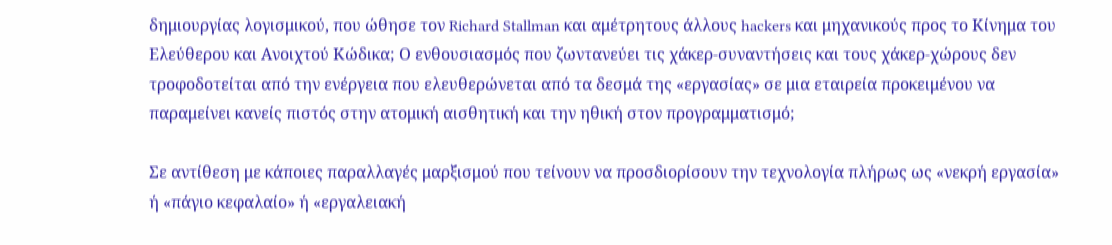δημιουργίας λογισμικού, που ώθησε τον Richard Stallman και αμέτρητους άλλους hackers και μηχανικούς προς το Κίνημα του Ελεύθερου και Ανοιχτού Κώδικα; Ο ενθουσιασμός που ζωντανεύει τις χάκερ-συναντήσεις και τους χάκερ-χώρους δεν τροφοδοτείται από την ενέργεια που ελευθερώνεται από τα δεσμά της «εργασίας» σε μια εταιρεία προκειμένου να παραμείνει κανείς πιστός στην ατομική αισθητική και την ηθική στον προγραμματισμό;

Σε αντίθεση με κάποιες παραλλαγές μαρξισμού που τείνουν να προσδιορίσουν την τεχνολογία πλήρως ως «νεκρή εργασία» ή «πάγιο κεφαλαίο» ή «εργαλειακή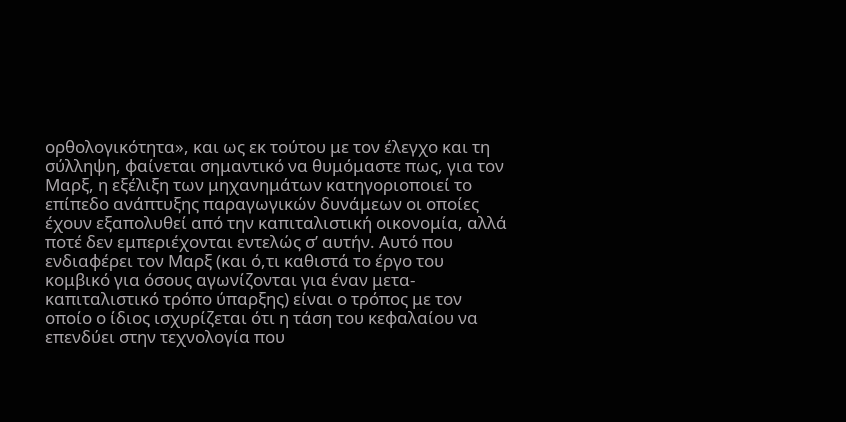ορθολογικότητα», και ως εκ τούτου με τον έλεγχο και τη σύλληψη, φαίνεται σημαντικό να θυμόμαστε πως, για τον Μαρξ, η εξέλιξη των μηχανημάτων κατηγοριοποιεί το επίπεδο ανάπτυξης παραγωγικών δυνάμεων οι οποίες έχουν εξαπολυθεί από την καπιταλιστική οικονομία, αλλά ποτέ δεν εμπεριέχονται εντελώς σ’ αυτήν. Αυτό που ενδιαφέρει τον Μαρξ (και ό,τι καθιστά το έργο του κομβικό για όσους αγωνίζονται για έναν μετα-καπιταλιστικό τρόπο ύπαρξης) είναι ο τρόπος με τον οποίο ο ίδιος ισχυρίζεται ότι η τάση του κεφαλαίου να επενδύει στην τεχνολογία που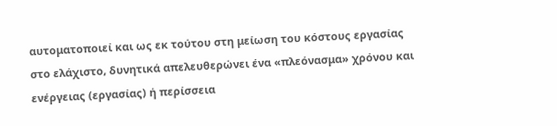αυτοματοποιεί και ως εκ τούτου στη μείωση του κόστους εργασίας στο ελάχιστο, δυνητικά απελευθερώνει ένα «πλεόνασμα» χρόνου και ενέργειας (εργασίας) ή περίσσεια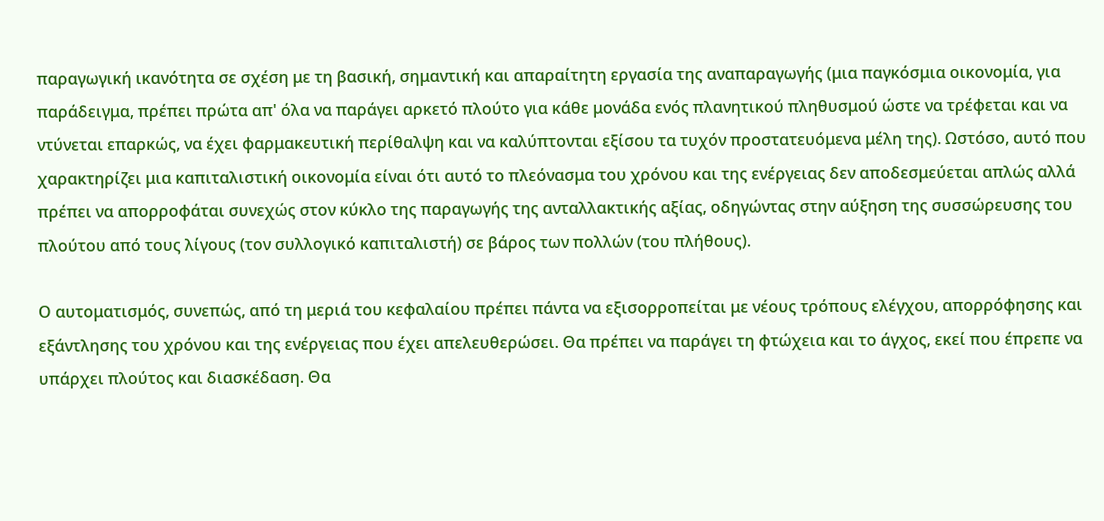παραγωγική ικανότητα σε σχέση με τη βασική, σημαντική και απαραίτητη εργασία της αναπαραγωγής (μια παγκόσμια οικονομία, για παράδειγμα, πρέπει πρώτα απ' όλα να παράγει αρκετό πλούτο για κάθε μονάδα ενός πλανητικού πληθυσμού ώστε να τρέφεται και να ντύνεται επαρκώς, να έχει φαρμακευτική περίθαλψη και να καλύπτονται εξίσου τα τυχόν προστατευόμενα μέλη της). Ωστόσο, αυτό που χαρακτηρίζει μια καπιταλιστική οικονομία είναι ότι αυτό το πλεόνασμα του χρόνου και της ενέργειας δεν αποδεσμεύεται απλώς αλλά πρέπει να απορροφάται συνεχώς στον κύκλο της παραγωγής της ανταλλακτικής αξίας, οδηγώντας στην αύξηση της συσσώρευσης του πλούτου από τους λίγους (τον συλλογικό καπιταλιστή) σε βάρος των πολλών (του πλήθους).

Ο αυτοματισμός, συνεπώς, από τη μεριά του κεφαλαίου πρέπει πάντα να εξισορροπείται με νέους τρόπους ελέγχου, απορρόφησης και εξάντλησης του χρόνου και της ενέργειας που έχει απελευθερώσει. Θα πρέπει να παράγει τη φτώχεια και το άγχος, εκεί που έπρεπε να υπάρχει πλούτος και διασκέδαση. Θα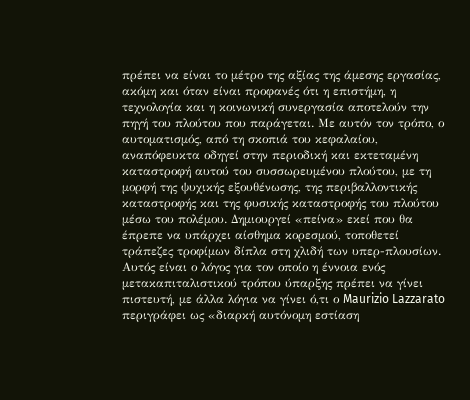πρέπει να είναι το μέτρο της αξίας της άμεσης εργασίας, ακόμη και όταν είναι προφανές ότι η επιστήμη, η τεχνολογία και η κοινωνική συνεργασία αποτελούν την πηγή του πλούτου που παράγεται. Με αυτόν τον τρόπο, ο αυτοματισμός, από τη σκοπιά του κεφαλαίου, αναπόφευκτα οδηγεί στην περιοδική και εκτεταμένη καταστροφή αυτού του συσσωρευμένου πλούτου, με τη μορφή της ψυχικής εξουθένωσης, της περιβαλλοντικής καταστροφής και της φυσικής καταστροφής του πλούτου μέσω του πολέμου. Δημιουργεί «πείνα» εκεί που θα έπρεπε να υπάρχει αίσθημα κορεσμού, τοποθετεί τράπεζες τροφίμων δίπλα στη χλιδή των υπερ-πλουσίων. Αυτός είναι ο λόγος για τον οποίο η έννοια ενός μετακαπιταλιστικού τρόπου ύπαρξης πρέπει να γίνει πιστευτή, με άλλα λόγια να γίνει ό,τι ο Maurizio Lazzarato περιγράφει ως «διαρκή αυτόνομη εστίαση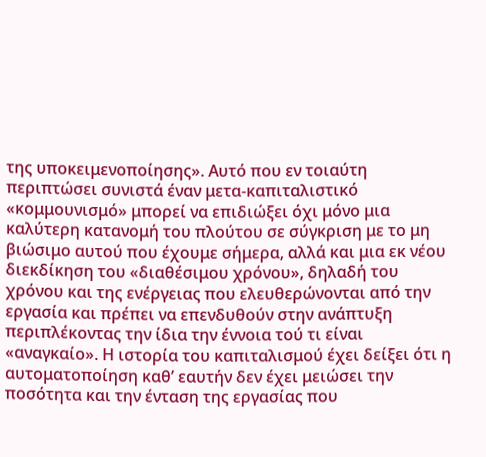της υποκειμενοποίησης». Αυτό που εν τοιαύτη περιπτώσει συνιστά έναν μετα-καπιταλιστικό «κομμουνισμό» μπορεί να επιδιώξει όχι μόνο μια καλύτερη κατανομή του πλούτου σε σύγκριση με το μη βιώσιμο αυτού που έχουμε σήμερα, αλλά και μια εκ νέου διεκδίκηση του «διαθέσιμου χρόνου», δηλαδή του χρόνου και της ενέργειας που ελευθερώνονται από την εργασία και πρέπει να επενδυθούν στην ανάπτυξη περιπλέκοντας την ίδια την έννοια τού τι είναι «αναγκαίο». Η ιστορία του καπιταλισμού έχει δείξει ότι η αυτοματοποίηση καθ’ εαυτήν δεν έχει μειώσει την ποσότητα και την ένταση της εργασίας που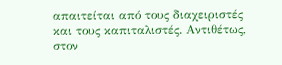απαιτείται από τους διαχειριστές και τους καπιταλιστές. Αντιθέτως, στον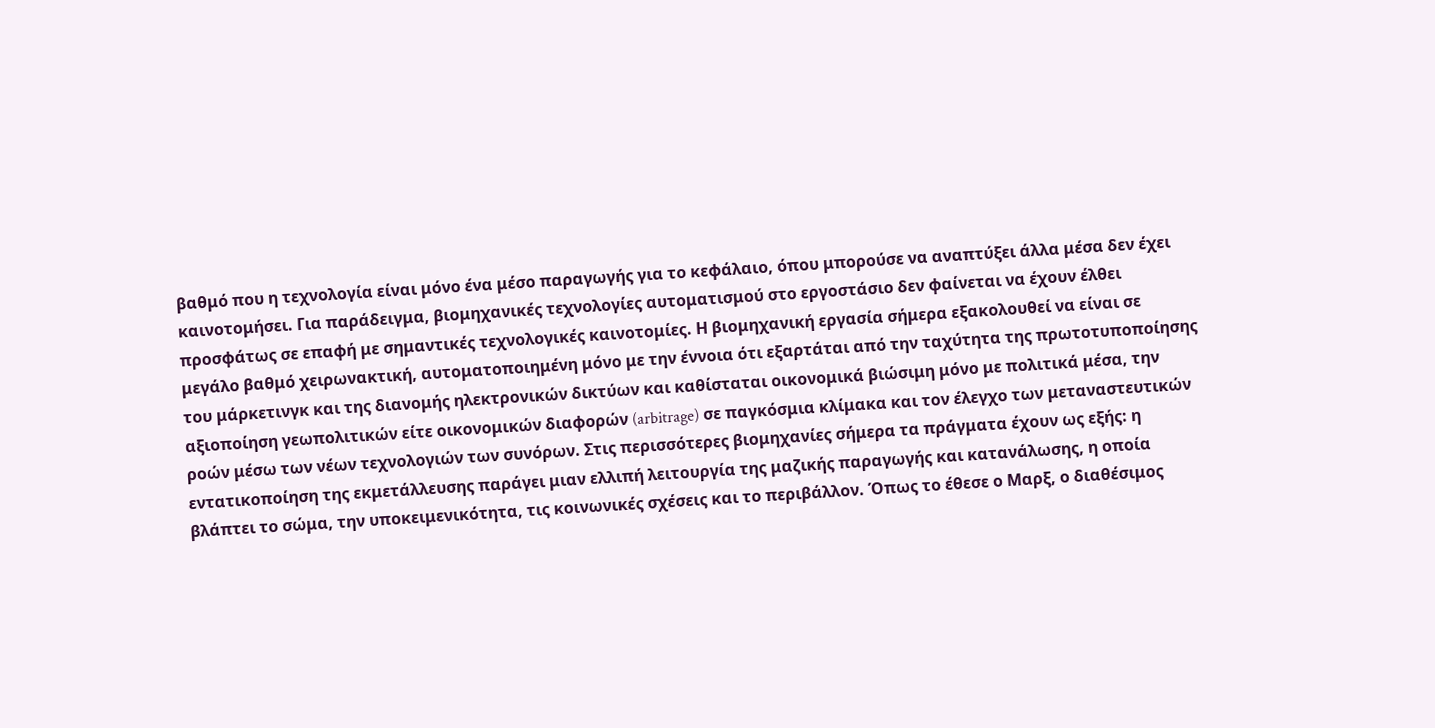βαθμό που η τεχνολογία είναι μόνο ένα μέσο παραγωγής για το κεφάλαιο, όπου μπορούσε να αναπτύξει άλλα μέσα δεν έχει καινοτομήσει. Για παράδειγμα, βιομηχανικές τεχνολογίες αυτοματισμού στο εργοστάσιο δεν φαίνεται να έχουν έλθει προσφάτως σε επαφή με σημαντικές τεχνολογικές καινοτομίες. Η βιομηχανική εργασία σήμερα εξακολουθεί να είναι σε μεγάλο βαθμό χειρωνακτική, αυτοματοποιημένη μόνο με την έννοια ότι εξαρτάται από την ταχύτητα της πρωτοτυποποίησης του μάρκετινγκ και της διανομής ηλεκτρονικών δικτύων και καθίσταται οικονομικά βιώσιμη μόνο με πολιτικά μέσα, την αξιοποίηση γεωπολιτικών είτε οικονομικών διαφορών (arbitrage) σε παγκόσμια κλίμακα και τον έλεγχο των μεταναστευτικών ροών μέσω των νέων τεχνολογιών των συνόρων. Στις περισσότερες βιομηχανίες σήμερα τα πράγματα έχoυν ως εξής: η εντατικοποίηση της εκμετάλλευσης παράγει μιαν ελλιπή λειτουργία της μαζικής παραγωγής και κατανάλωσης, η οποία βλάπτει το σώμα, την υποκειμενικότητα, τις κοινωνικές σχέσεις και το περιβάλλον. Όπως το έθεσε ο Μαρξ, ο διαθέσιμος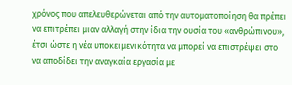χρόνος που απελευθερώνεται από την αυτοματοποίηση θα πρέπει να επιτρέπει μιαν αλλαγή στην ίδια την ουσία του «ανθρώπινου», έτσι ώστε η νέα υποκειμενικότητα να μπορεί να επιστρέψει στο να αποδίδει την αναγκαία εργασία με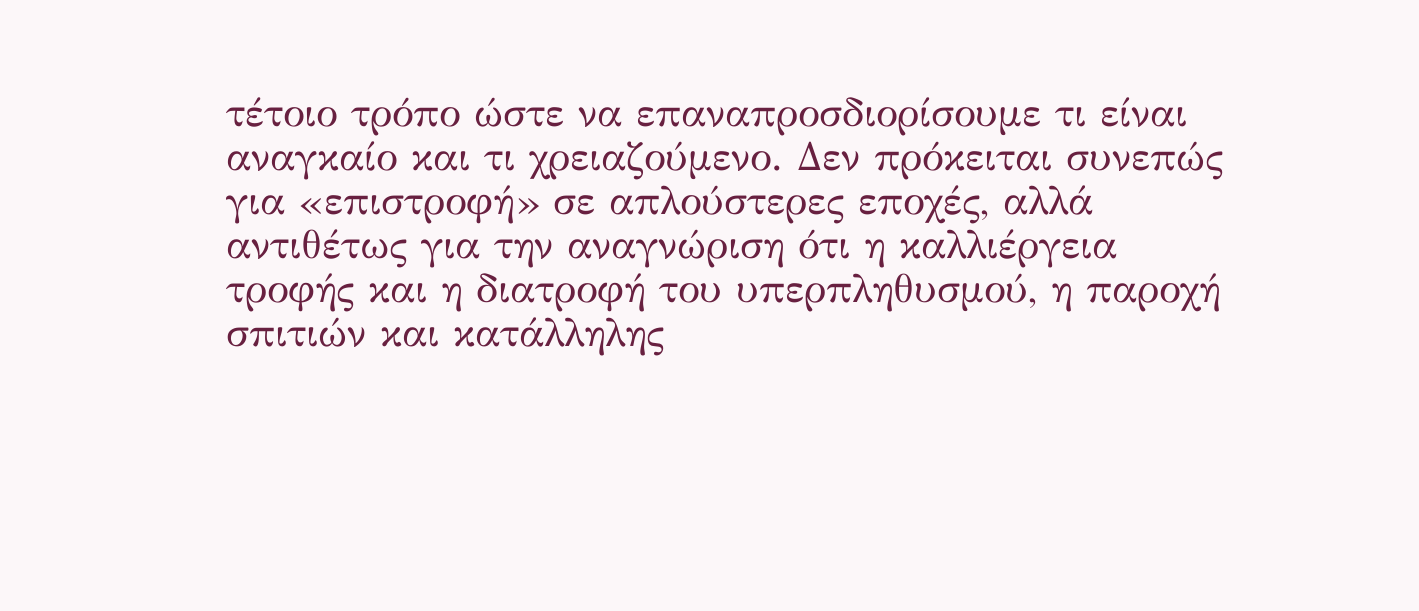τέτοιο τρόπο ώστε να επαναπροσδιορίσουμε τι είναι αναγκαίο και τι χρειαζούμενο. Δεν πρόκειται συνεπώς για «επιστροφή» σε απλούστερες εποχές, αλλά αντιθέτως για την αναγνώριση ότι η καλλιέργεια τροφής και η διατροφή του υπερπληθυσμού, η παροχή σπιτιών και κατάλληλης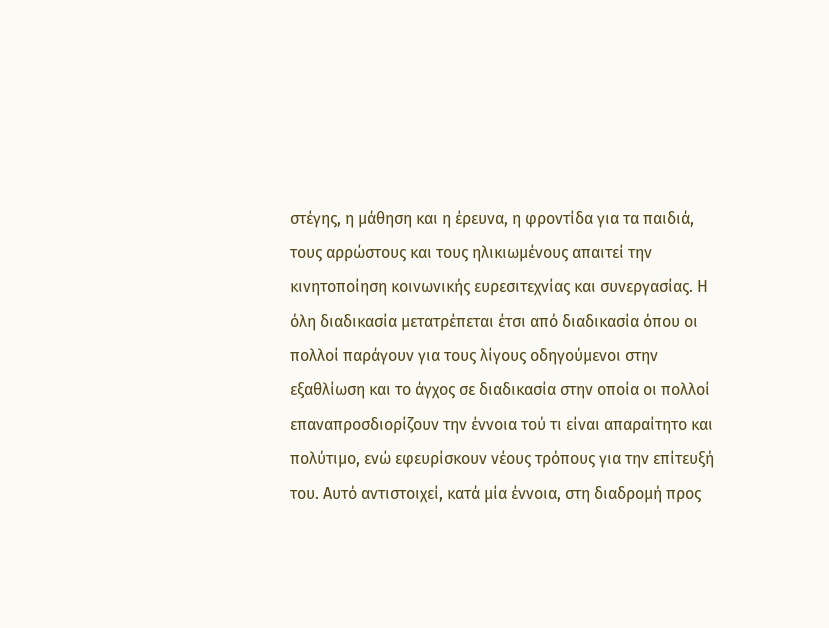στέγης, η μάθηση και η έρευνα, η φροντίδα για τα παιδιά, τους αρρώστους και τους ηλικιωμένους απαιτεί την κινητοποίηση κοινωνικής ευρεσιτεχνίας και συνεργασίας. Η όλη διαδικασία μετατρέπεται έτσι από διαδικασία όπου οι πολλοί παράγουν για τους λίγους οδηγούμενοι στην εξαθλίωση και το άγχος σε διαδικασία στην οποία οι πολλοί επαναπροσδιορίζουν την έννοια τού τι είναι απαραίτητο και πολύτιμο, ενώ εφευρίσκουν νέους τρόπους για την επίτευξή του. Αυτό αντιστοιχεί, κατά μία έννοια, στη διαδρομή προς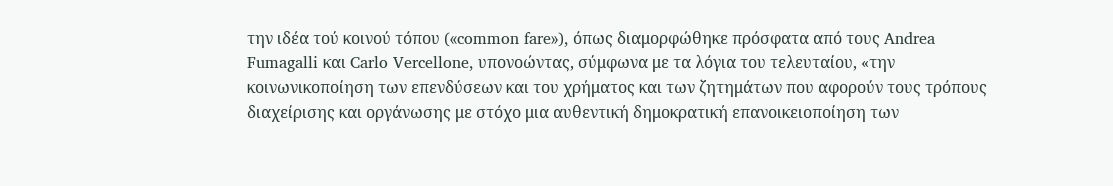την ιδέα τού κοινού τόπου («common fare»), όπως διαμορφώθηκε πρόσφατα από τους Andrea Fumagalli και Carlo Vercellone, υπονοώντας, σύμφωνα με τα λόγια του τελευταίου, «την κοινωνικοποίηση των επενδύσεων και του χρήματος και των ζητημάτων που αφορούν τους τρόπους διαχείρισης και οργάνωσης με στόχο μια αυθεντική δημοκρατική επανοικειοποίηση των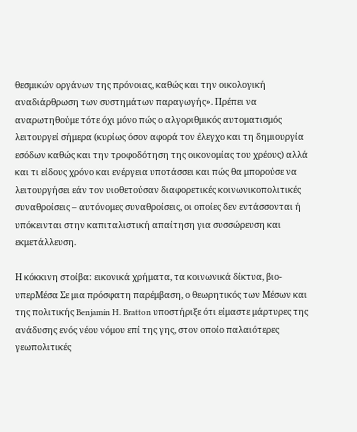θεσμικών οργάνων της πρόνοιας, καθώς και την οικολογική αναδιάρθρωση των συστημάτων παραγωγής». Πρέπει να αναρωτηθούμε τότε όχι μόνο πώς ο αλγοριθμικός αυτοματισμός λειτουργεί σήμερα (κυρίως όσον αφορά τον έλεγχο και τη δημιουργία εσόδων καθώς και την τροφοδότηση της οικονομίας του χρέους) αλλά και τι είδους χρόνο και ενέργεια υποτάσσει και πώς θα μπορούσε να λειτουργήσει εάν τον υιοθετούσαν διαφορετικές κοινωνικοπολιτικές συναθροίσεις – αυτόνομες συναθροίσεις, οι οποίες δεν εντάσσονται ή υπόκεινται στην καπιταλιστική απαίτηση για συσσώρευση και εκμετάλλευση.

Η κόκκινη στοίβα: εικονικά χρήματα, τα κοινωνικά δίκτυα, βιο-υπερΜέσα Σε μια πρόσφατη παρέμβαση, ο θεωρητικός των Μέσων και της πολιτικής Benjamin H. Bratton υποστήριξε ότι είμαστε μάρτυρες της ανάδυσης ενός νέου νόμου επί της γης, στον οποίο παλαιότερες γεωπολιτικές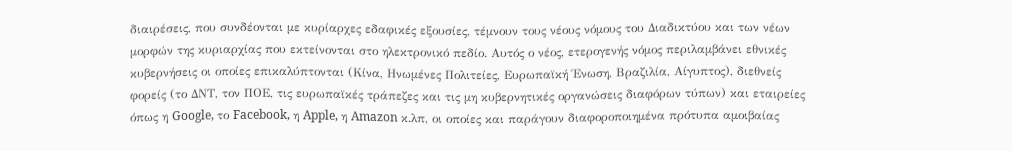διαιρέσεις, που συνδέονται με κυρίαρχες εδαφικές εξουσίες, τέμνουν τους νέους νόμους του Διαδικτύου και των νέων μορφών της κυριαρχίας που εκτείνονται στο ηλεκτρονικό πεδίο. Αυτός ο νέος, ετερογενής νόμος περιλαμβάνει εθνικές κυβερνήσεις οι οποίες επικαλύπτονται (Κίνα, Ηνωμένες Πολιτείες, Ευρωπαϊκή Ένωση, Βραζιλία, Αίγυπτος), διεθνείς φορείς (το ΔΝΤ, τον ΠΟΕ, τις ευρωπαϊκές τράπεζες και τις μη κυβερνητικές οργανώσεις διαφόρων τύπων) και εταιρείες όπως η Google, το Facebook, η Apple, η Amazon κ.λπ, οι οποίες και παράγουν διαφοροποιημένα πρότυπα αμοιβαίας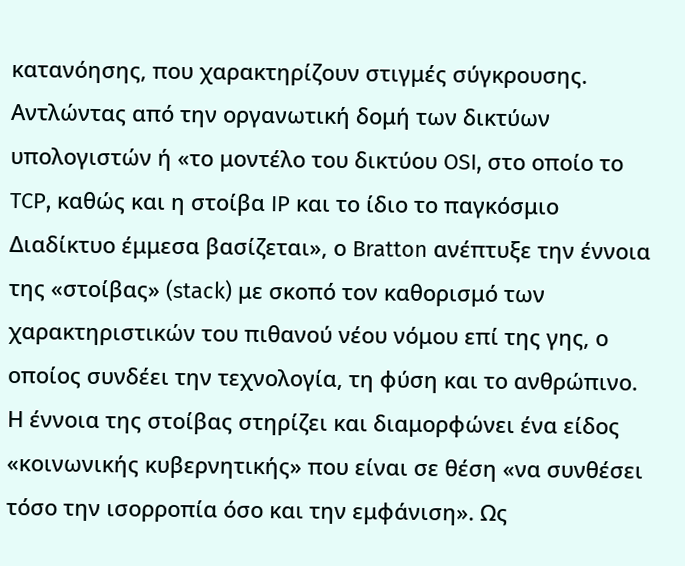κατανόησης, που χαρακτηρίζουν στιγμές σύγκρουσης. Αντλώντας από την οργανωτική δομή των δικτύων υπολογιστών ή «το μοντέλο του δικτύου OSI, στο οποίο το TCP, καθώς και η στοίβα IP και το ίδιο το παγκόσμιο Διαδίκτυο έμμεσα βασίζεται», ο Bratton ανέπτυξε την έννοια της «στοίβας» (stack) με σκοπό τον καθορισμό των χαρακτηριστικών του πιθανού νέου νόμου επί της γης, ο οποίος συνδέει την τεχνολογία, τη φύση και το ανθρώπινο. Η έννοια της στοίβας στηρίζει και διαμορφώνει ένα είδος «κοινωνικής κυβερνητικής» που είναι σε θέση «να συνθέσει τόσο την ισορροπία όσο και την εμφάνιση». Ως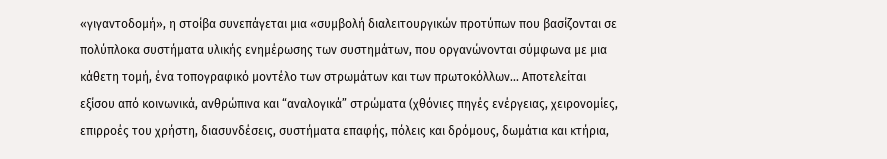«γιγαντοδομή», η στοίβα συνεπάγεται μια «συμβολή διαλειτουργικών προτύπων που βασίζονται σε πολύπλοκα συστήματα υλικής ενημέρωσης των συστημάτων, που οργανώνονται σύμφωνα με μια κάθετη τομή, ένα τοπογραφικό μοντέλο των στρωμάτων και των πρωτοκόλλων... Αποτελείται εξίσου από κοινωνικά, ανθρώπινα και “αναλογικά” στρώματα (χθόνιες πηγές ενέργειας, χειρονομίες, επιρροές του χρήστη, διασυνδέσεις, συστήματα επαφής, πόλεις και δρόμους, δωμάτια και κτήρια,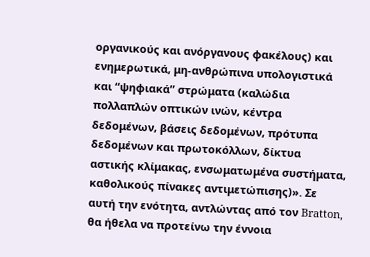οργανικούς και ανόργανους φακέλους) και ενημερωτικά, μη-ανθρώπινα υπολογιστικά και “ψηφιακά” στρώματα (καλώδια πολλαπλών οπτικών ινών, κέντρα δεδομένων, βάσεις δεδομένων, πρότυπα δεδομένων και πρωτοκόλλων, δίκτυα αστικής κλίμακας, ενσωματωμένα συστήματα, καθολικούς πίνακες αντιμετώπισης)». Σε αυτή την ενότητα, αντλώντας από τον Bratton, θα ήθελα να προτείνω την έννοια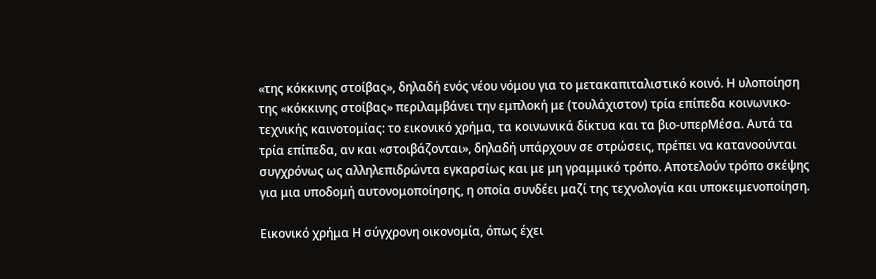«της κόκκινης στοίβας», δηλαδή ενός νέου νόμου για το μετακαπιταλιστικό κοινό. Η υλοποίηση της «κόκκινης στοίβας» περιλαμβάνει την εμπλοκή με (τουλάχιστον) τρία επίπεδα κοινωνικο-τεχνικής καινοτομίας: το εικονικό χρήμα, τα κοινωνικά δίκτυα και τα βιο-υπερΜέσα. Αυτά τα τρία επίπεδα, αν και «στοιβάζονται», δηλαδή υπάρχουν σε στρώσεις, πρέπει να κατανοούνται συγχρόνως ως αλληλεπιδρώντα εγκαρσίως και με μη γραμμικό τρόπο. Αποτελούν τρόπο σκέψης για μια υποδομή αυτονομοποίησης, η οποία συνδέει μαζί της τεχνολογία και υποκειμενοποίηση.

Eικονικό χρήμα Η σύγχρονη οικονομία, όπως έχει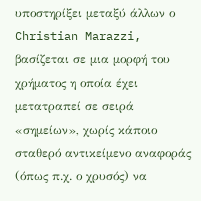υποστηρίξει μεταξύ άλλων ο Christian Marazzi, βασίζεται σε μια μορφή του χρήματος η οποία έχει μετατραπεί σε σειρά «σημείων», χωρίς κάποιο σταθερό αντικείμενο αναφοράς (όπως π.χ. ο χρυσός) να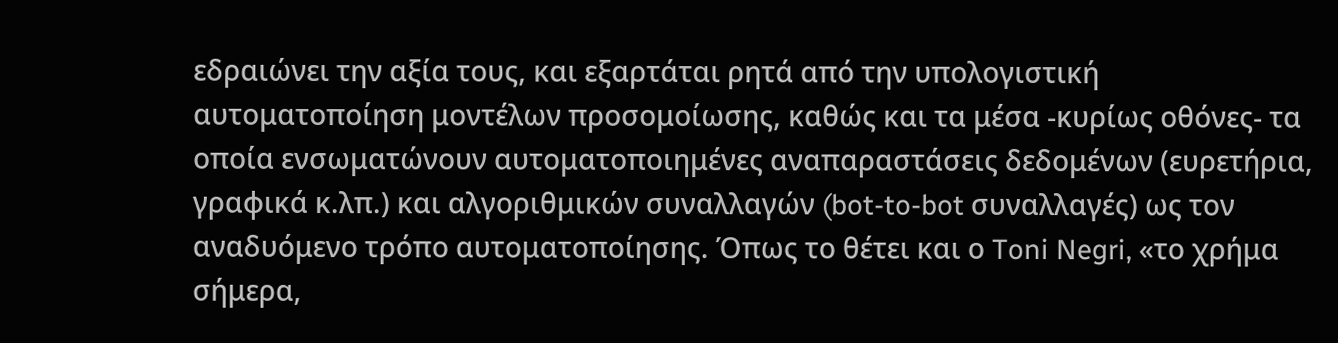εδραιώνει την αξία τους, και εξαρτάται ρητά από την υπολογιστική αυτοματοποίηση μοντέλων προσομοίωσης, καθώς και τα μέσα -κυρίως οθόνες- τα οποία ενσωματώνουν αυτοματοποιημένες αναπαραστάσεις δεδομένων (ευρετήρια, γραφικά κ.λπ.) και αλγοριθμικών συναλλαγών (bot-to-bot συναλλαγές) ως τον αναδυόμενο τρόπο αυτοματοποίησης. Όπως το θέτει και ο Toni Negri, «το χρήμα σήμερα,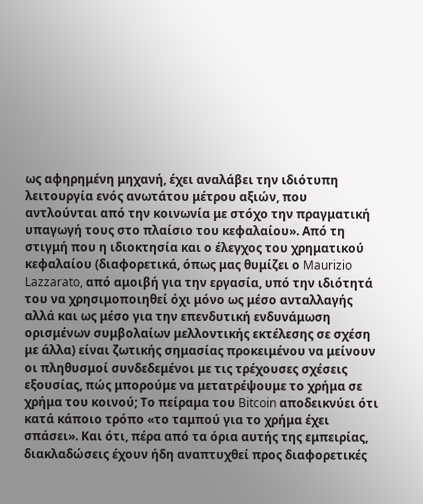ως αφηρημένη μηχανή, έχει αναλάβει την ιδιότυπη λειτουργία ενός ανωτάτου μέτρου αξιών, που αντλούνται από την κοινωνία με στόχο την πραγματική υπαγωγή τους στο πλαίσιο του κεφαλαίου». Από τη στιγμή που η ιδιοκτησία και ο έλεγχος του χρηματικού κεφαλαίου (διαφορετικά, όπως μας θυμίζει ο Maurizio Lazzarato, από αμοιβή για την εργασία, υπό την ιδιότητά του να χρησιμοποιηθεί όχι μόνο ως μέσο ανταλλαγής αλλά και ως μέσο για την επενδυτική ενδυνάμωση ορισμένων συμβολαίων μελλοντικής εκτέλεσης σε σχέση με άλλα) είναι ζωτικής σημασίας προκειμένου να μείνουν οι πληθυσμοί συνδεδεμένοι με τις τρέχουσες σχέσεις εξουσίας, πώς μπορούμε να μετατρέψουμε το χρήμα σε χρήμα του κοινού; Το πείραμα του Bitcoin αποδεικνύει ότι κατά κάποιο τρόπο «το ταμπού για το χρήμα έχει σπάσει». Και ότι, πέρα από τα όρια αυτής της εμπειρίας, διακλαδώσεις έχουν ήδη αναπτυχθεί προς διαφορετικές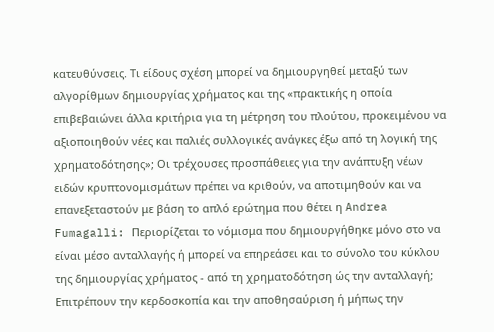κατευθύνσεις. Τι είδους σχέση μπορεί να δημιουργηθεί μεταξύ των αλγορίθμων δημιουργίας χρήματος και της «πρακτικής η οποία επιβεβαιώνει άλλα κριτήρια για τη μέτρηση του πλούτου, προκειμένου να αξιοποιηθούν νέες και παλιές συλλογικές ανάγκες έξω από τη λογική της χρηματοδότησης»; Οι τρέχουσες προσπάθειες για την ανάπτυξη νέων ειδών κρυπτονομισμάτων πρέπει να κριθούν, να αποτιμηθούν και να επανεξεταστούν με βάση το απλό ερώτημα που θέτει η Andrea Fumagalli: Περιορίζεται το νόμισμα που δημιουργήθηκε μόνο στο να είναι μέσο ανταλλαγής ή μπορεί να επηρεάσει και το σύνολο του κύκλου της δημιουργίας χρήματος - από τη χρηματοδότηση ώς την ανταλλαγή; Επιτρέπουν την κερδοσκοπία και την αποθησαύριση ή μήπως την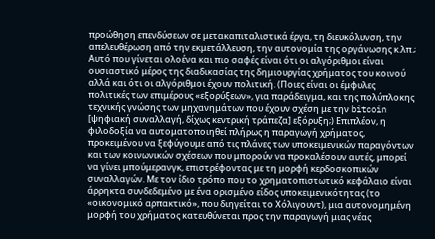προώθηση επενδύσεων σε μετακαπιταλιστικά έργα, τη διευκόλυνση, την απελευθέρωση από την εκμετάλλευση, την αυτονομία της οργάνωσης κ.λπ.; Αυτό που γίνεται ολοένα και πιο σαφές είναι ότι οι αλγόριθμοι είναι ουσιαστικό μέρος της διαδικασίας της δημιουργίας χρήματος του κοινού αλλά και ότι οι αλγόριθμοι έχουν πολιτική. (Ποιες είναι οι έμφυλες πολιτικές των επιμέρους «εξορύξεων», για παράδειγμα, και της πολύπλοκης τεχνικής γνώσης των μηχανημάτων που έχουν σχέση με την bitcoin [ψηφιακή συναλλαγή, δίχως κεντρική τράπεζα] εξόρυξη;) Επιπλέον, η φιλοδοξία να αυτοματοποιηθεί πλήρως η παραγωγή χρήματος, προκειμένου να ξεφύγουμε από τις πλάνες των υποκειμενικών παραγόντων και των κοινωνικών σχέσεων που μπορούν να προκαλέσουν αυτές, μπορεί να γίνει μπούμερανγκ, επιστρέφοντας με τη μορφή κερδοσκοπικών συναλλαγών. Με τον ίδιο τρόπο που το χρηματοπιστωτικό κεφάλαιο είναι άρρηκτα συνδεδεμένο με ένα ορισμένο είδος υποκειμενικότητας (το «οικονομικό αρπακτικό», που διηγείται το Χόλιγουντ), μια αυτονομημένη μορφή του χρήματος κατευθύνεται προς την παραγωγή μιας νέας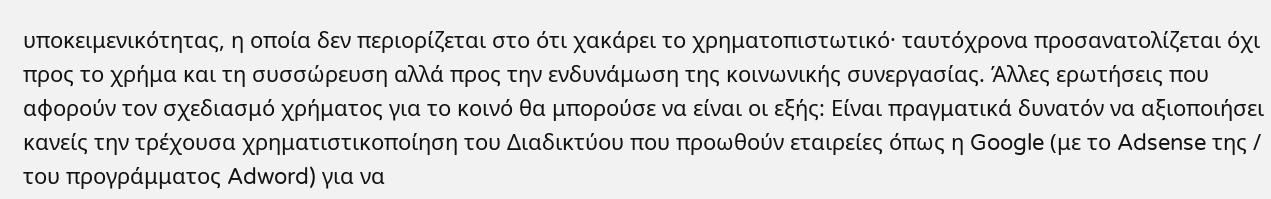υποκειμενικότητας, η οποία δεν περιορίζεται στο ότι χακάρει το χρηματοπιστωτικό· ταυτόχρονα προσανατολίζεται όχι προς το χρήμα και τη συσσώρευση αλλά προς την ενδυνάμωση της κοινωνικής συνεργασίας. Άλλες ερωτήσεις που αφορούν τον σχεδιασμό χρήματος για το κοινό θα μπορούσε να είναι οι εξής: Είναι πραγματικά δυνατόν να αξιοποιήσει κανείς την τρέχουσα χρηματιστικοποίηση του Διαδικτύου που προωθούν εταιρείες όπως η Google (με το Adsense της / του προγράμματος Adword) για να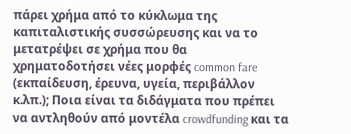πάρει χρήμα από το κύκλωμα της καπιταλιστικής συσσώρευσης και να το μετατρέψει σε χρήμα που θα χρηματοδοτήσει νέες μορφές common fare (εκπαίδευση, έρευνα, υγεία, περιβάλλον κ.λπ.); Ποια είναι τα διδάγματα που πρέπει να αντληθούν από μοντέλα crowdfunding και τα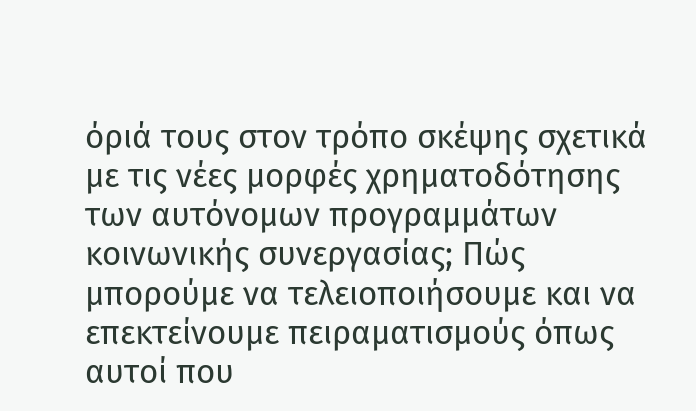όριά τους στον τρόπο σκέψης σχετικά με τις νέες μορφές χρηματοδότησης των αυτόνομων προγραμμάτων κοινωνικής συνεργασίας; Πώς μπορούμε να τελειοποιήσουμε και να επεκτείνουμε πειραματισμούς όπως αυτοί που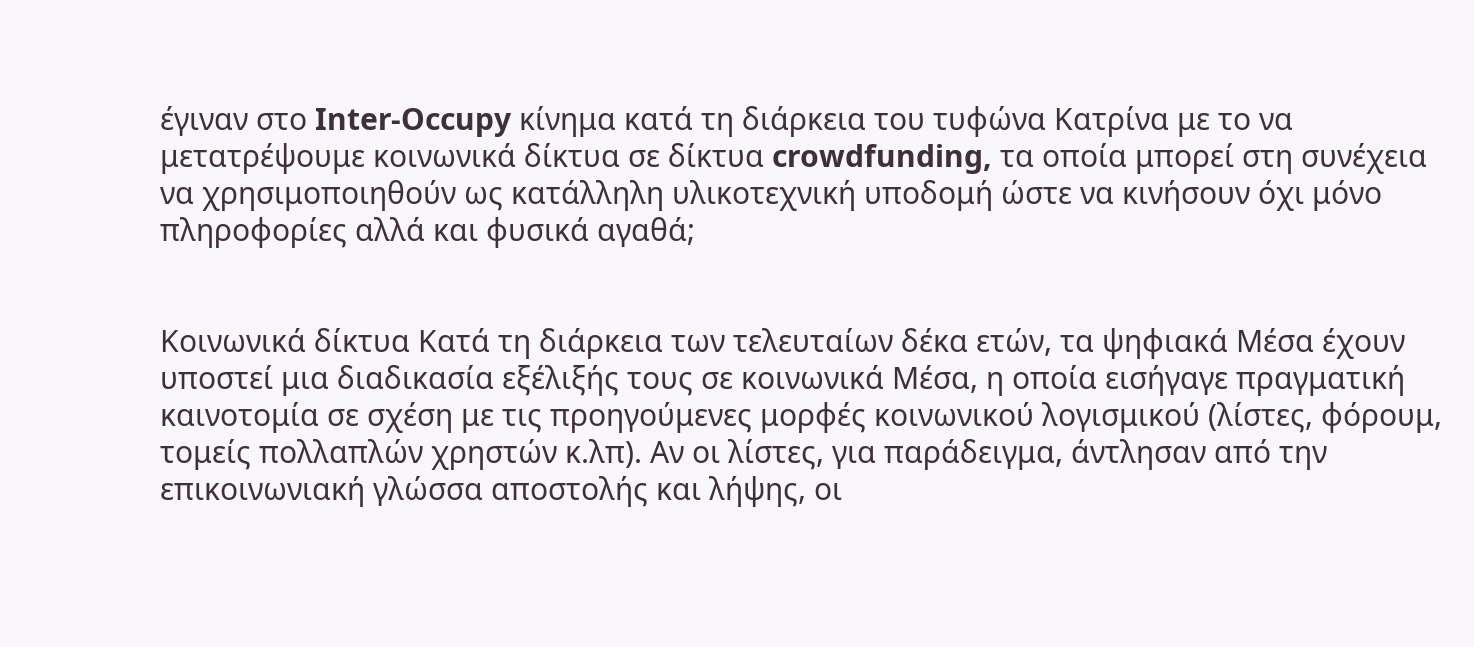έγιναν στο Inter-Occupy κίνημα κατά τη διάρκεια του τυφώνα Κατρίνα με το να μετατρέψουμε κοινωνικά δίκτυα σε δίκτυα crowdfunding, τα οποία μπορεί στη συνέχεια να χρησιμοποιηθούν ως κατάλληλη υλικοτεχνική υποδομή ώστε να κινήσουν όχι μόνο πληροφορίες αλλά και φυσικά αγαθά;


Κοινωνικά δίκτυα Κατά τη διάρκεια των τελευταίων δέκα ετών, τα ψηφιακά Μέσα έχουν υποστεί μια διαδικασία εξέλιξής τους σε κοινωνικά Μέσα, η οποία εισήγαγε πραγματική καινοτομία σε σχέση με τις προηγούμενες μορφές κοινωνικού λογισμικού (λίστες, φόρουμ, τομείς πολλαπλών χρηστών κ.λπ). Αν οι λίστες, για παράδειγμα, άντλησαν από την επικοινωνιακή γλώσσα αποστολής και λήψης, οι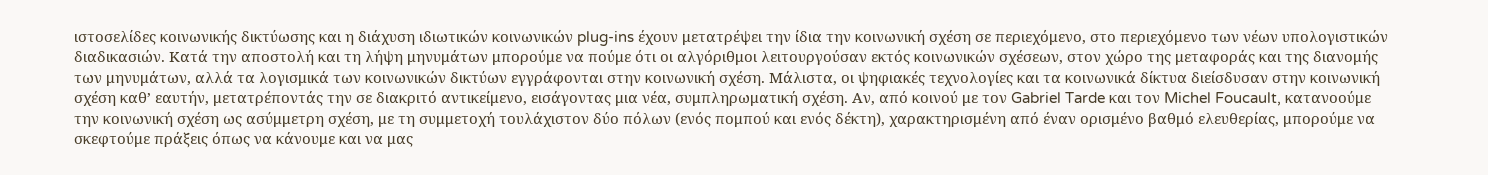ιστοσελίδες κοινωνικής δικτύωσης και η διάχυση ιδιωτικών κοινωνικών plug-ins έχουν μετατρέψει την ίδια την κοινωνική σχέση σε περιεχόμενο, στο περιεχόμενο των νέων υπολογιστικών διαδικασιών. Κατά την αποστολή και τη λήψη μηνυμάτων μπορούμε να πούμε ότι οι αλγόριθμοι λειτουργούσαν εκτός κοινωνικών σχέσεων, στον χώρο της μεταφοράς και της διανομής των μηνυμάτων, αλλά τα λογισμικά των κοινωνικών δικτύων εγγράφονται στην κοινωνική σχέση. Μάλιστα, οι ψηφιακές τεχνολογίες και τα κοινωνικά δίκτυα διείσδυσαν στην κοινωνική σχέση καθ’ εαυτήν, μετατρέποντάς την σε διακριτό αντικείμενο, εισάγοντας μια νέα, συμπληρωματική σχέση. Αν, από κοινού με τον Gabriel Tarde και τον Michel Foucault, κατανοούμε την κοινωνική σχέση ως ασύμμετρη σχέση, με τη συμμετοχή τουλάχιστον δύο πόλων (ενός πομπού και ενός δέκτη), χαρακτηρισμένη από έναν ορισμένο βαθμό ελευθερίας, μπορούμε να σκεφτούμε πράξεις όπως να κάνουμε και να μας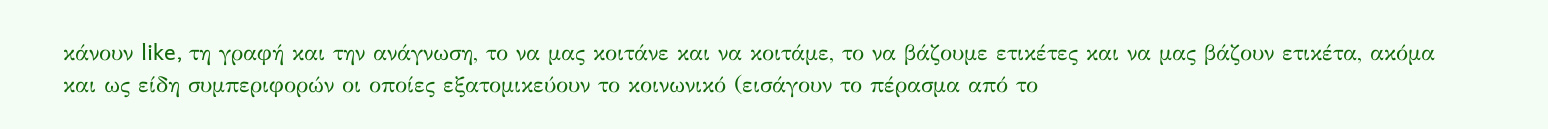κάνουν like, τη γραφή και την ανάγνωση, το να μας κοιτάνε και να κοιτάμε, το να βάζουμε ετικέτες και να μας βάζουν ετικέτα, ακόμα και ως είδη συμπεριφορών οι οποίες εξατομικεύουν το κοινωνικό (εισάγουν το πέρασμα από το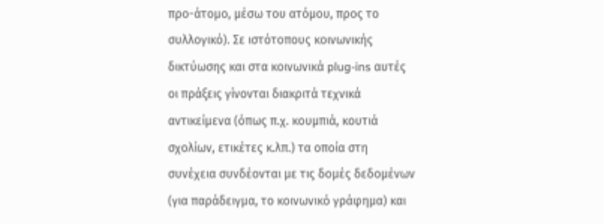προ-άτομο, μέσω του ατόμου, προς το συλλογικό). Σε ιστότοπους κοινωνικής δικτύωσης και στα κοινωνικά plug-ins αυτές οι πράξεις γίνονται διακριτά τεχνικά αντικείμενα (όπως π.χ. κουμπιά, κουτιά σχολίων, ετικέτες κ.λπ.) τα οποία στη συνέχεια συνδέονται με τις δομές δεδομένων (για παράδειγμα, το κοινωνικό γράφημα) και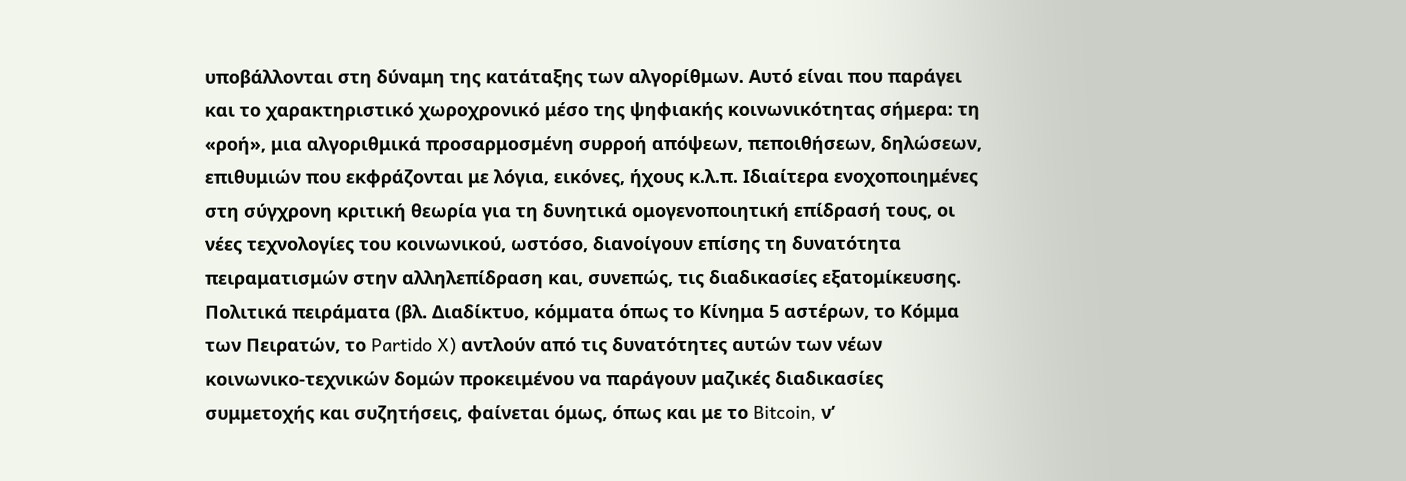υποβάλλονται στη δύναμη της κατάταξης των αλγορίθμων. Αυτό είναι που παράγει και το χαρακτηριστικό χωροχρονικό μέσο της ψηφιακής κοινωνικότητας σήμερα: τη «ροή», μια αλγοριθμικά προσαρμοσμένη συρροή απόψεων, πεποιθήσεων, δηλώσεων, επιθυμιών που εκφράζονται με λόγια, εικόνες, ήχους κ.λ.π. Ιδιαίτερα ενοχοποιημένες στη σύγχρονη κριτική θεωρία για τη δυνητικά ομογενοποιητική επίδρασή τους, οι νέες τεχνολογίες του κοινωνικού, ωστόσο, διανοίγουν επίσης τη δυνατότητα πειραματισμών στην αλληλεπίδραση και, συνεπώς, τις διαδικασίες εξατομίκευσης. Πολιτικά πειράματα (βλ. Διαδίκτυο, κόμματα όπως το Κίνημα 5 αστέρων, το Κόμμα των Πειρατών, το Partido X) αντλούν από τις δυνατότητες αυτών των νέων κοινωνικο-τεχνικών δομών προκειμένου να παράγουν μαζικές διαδικασίες συμμετοχής και συζητήσεις, φαίνεται όμως, όπως και με το Bitcoin, ν’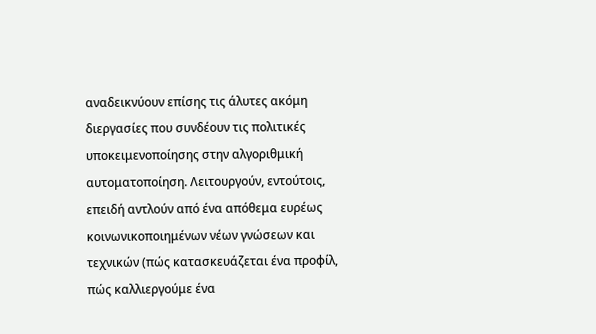αναδεικνύουν επίσης τις άλυτες ακόμη διεργασίες που συνδέουν τις πολιτικές υποκειμενοποίησης στην αλγοριθμική αυτοματοποίηση. Λειτουργούν, εντούτοις, επειδή αντλούν από ένα απόθεμα ευρέως κοινωνικοποιημένων νέων γνώσεων και τεχνικών (πώς κατασκευάζεται ένα προφίλ, πώς καλλιεργούμε ένα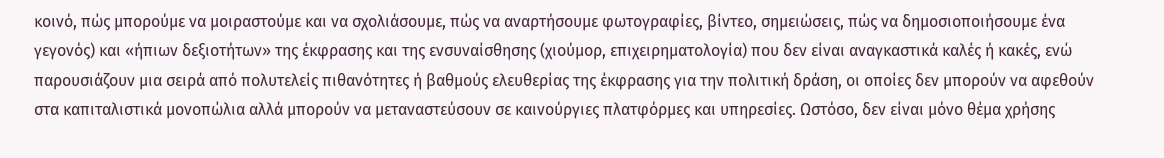κοινό, πώς μπορούμε να μοιραστούμε και να σχολιάσουμε, πώς να αναρτήσουμε φωτογραφίες, βίντεο, σημειώσεις, πώς να δημοσιοποιήσουμε ένα γεγονός) και «ήπιων δεξιοτήτων» της έκφρασης και της ενσυναίσθησης (χιούμορ, επιχειρηματολογία) που δεν είναι αναγκαστικά καλές ή κακές, ενώ παρουσιάζουν μια σειρά από πολυτελείς πιθανότητες ή βαθμούς ελευθερίας της έκφρασης για την πολιτική δράση, οι οποίες δεν μπορούν να αφεθούν στα καπιταλιστικά μονοπώλια αλλά μπορούν να μεταναστεύσουν σε καινούργιες πλατφόρμες και υπηρεσίες. Ωστόσο, δεν είναι μόνο θέμα χρήσης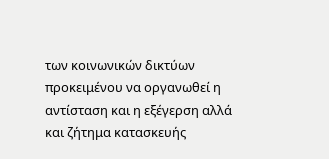των κοινωνικών δικτύων προκειμένου να οργανωθεί η αντίσταση και η εξέγερση αλλά και ζήτημα κατασκευής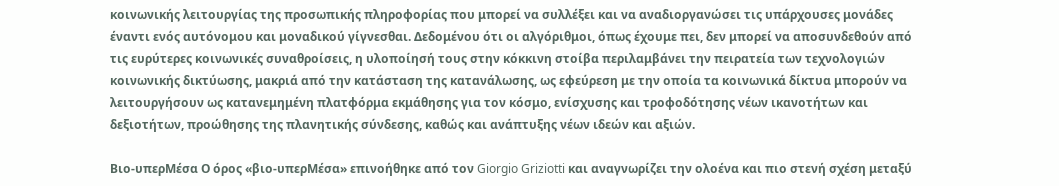κοινωνικής λειτουργίας της προσωπικής πληροφορίας που μπορεί να συλλέξει και να αναδιοργανώσει τις υπάρχουσες μονάδες έναντι ενός αυτόνομου και μοναδικού γίγνεσθαι. Δεδομένου ότι οι αλγόριθμοι, όπως έχουμε πει, δεν μπορεί να αποσυνδεθούν από τις ευρύτερες κοινωνικές συναθροίσεις, η υλοποίησή τους στην κόκκινη στοίβα περιλαμβάνει την πειρατεία των τεχνολογιών κοινωνικής δικτύωσης, μακριά από την κατάσταση της κατανάλωσης, ως εφεύρεση με την οποία τα κοινωνικά δίκτυα μπορούν να λειτουργήσουν ως κατανεμημένη πλατφόρμα εκμάθησης για τον κόσμο, ενίσχυσης και τροφοδότησης νέων ικανοτήτων και δεξιοτήτων, προώθησης της πλανητικής σύνδεσης, καθώς και ανάπτυξης νέων ιδεών και αξιών.

Bιο-υπερΜέσα Ο όρος «βιο-υπερΜέσα» επινοήθηκε από τον Giorgio Griziotti και αναγνωρίζει την ολοένα και πιο στενή σχέση μεταξύ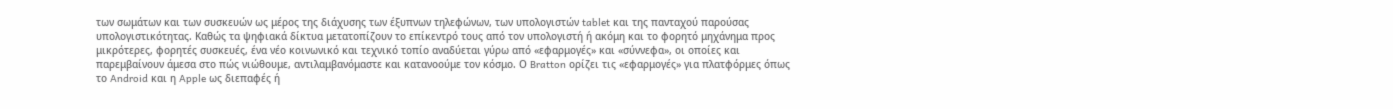των σωμάτων και των συσκευών ως μέρος της διάχυσης των έξυπνων τηλεφώνων, των υπολογιστών tablet και της πανταχού παρούσας υπολογιστικότητας. Καθώς τα ψηφιακά δίκτυα μετατοπίζουν το επίκεντρό τους από τον υπολογιστή ή ακόμη και το φορητό μηχάνημα προς μικρότερες, φορητές συσκευές, ένα νέο κοινωνικό και τεχνικό τοπίο αναδύεται γύρω από «εφαρμογές» και «σύννεφα», οι οποίες και παρεμβαίνουν άμεσα στο πώς νιώθουμε, αντιλαμβανόμαστε και κατανοούμε τον κόσμο. Ο Bratton ορίζει τις «εφαρμογές» για πλατφόρμες όπως το Android και η Apple ως διεπαφές ή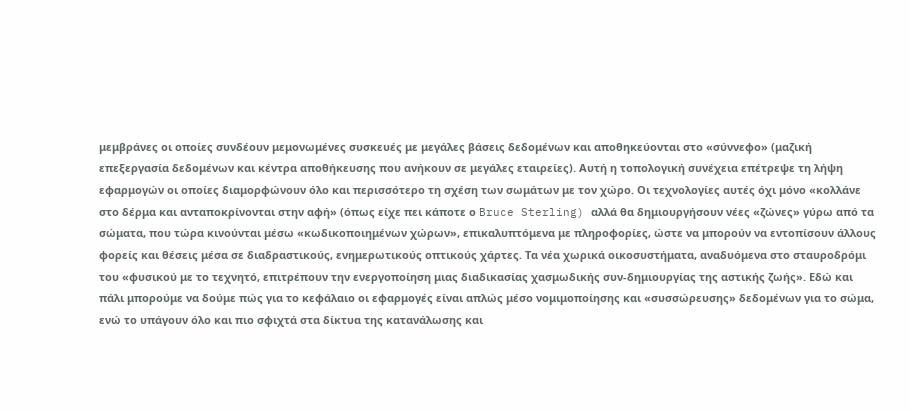μεμβράνες οι οποίες συνδέουν μεμονωμένες συσκευές με μεγάλες βάσεις δεδομένων και αποθηκεύονται στο «σύννεφο» (μαζική επεξεργασία δεδομένων και κέντρα αποθήκευσης που ανήκουν σε μεγάλες εταιρείες). Αυτή η τοπολογική συνέχεια επέτρεψε τη λήψη εφαρμογών οι οποίες διαμορφώνουν όλο και περισσότερο τη σχέση των σωμάτων με τον χώρο. Οι τεχνολογίες αυτές όχι μόνο «κολλάνε στο δέρμα και ανταποκρίνονται στην αφή» (όπως είχε πει κάποτε ο Bruce Sterling) αλλά θα δημιουργήσουν νέες «ζώνες» γύρω από τα σώματα, που τώρα κινούνται μέσω «κωδικοποιημένων χώρων», επικαλυπτόμενα με πληροφορίες, ώστε να μπορούν να εντοπίσουν άλλους φορείς και θέσεις μέσα σε διαδραστικούς, ενημερωτικούς οπτικούς χάρτες. Τα νέα χωρικά οικοσυστήματα, αναδυόμενα στο σταυροδρόμι του «φυσικού με το τεχνητό, επιτρέπουν την ενεργοποίηση μιας διαδικασίας χασμωδικής συν-δημιουργίας της αστικής ζωής». Εδώ και πάλι μπορούμε να δούμε πώς για το κεφάλαιο οι εφαρμογές είναι απλώς μέσο νομιμοποίησης και «συσσώρευσης» δεδομένων για το σώμα, ενώ το υπάγουν όλο και πιο σφιχτά στα δίκτυα της κατανάλωσης και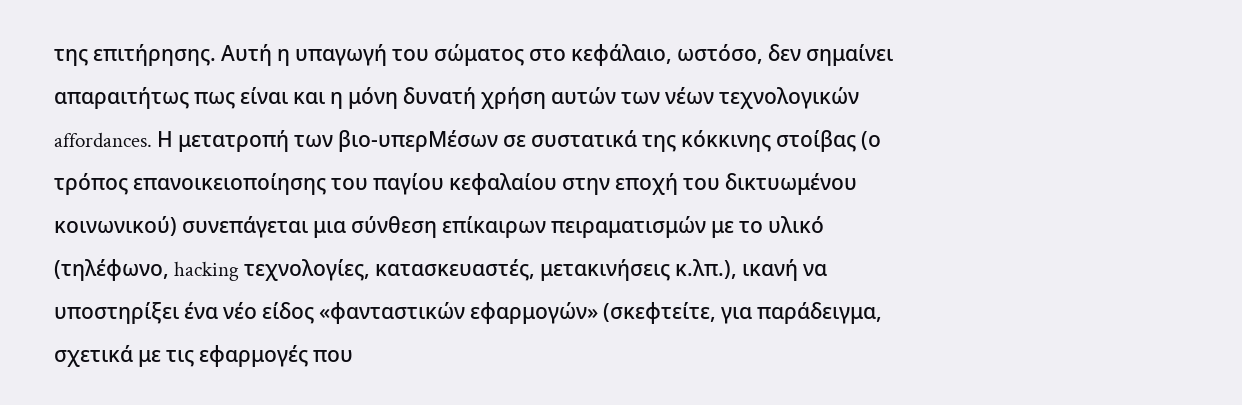της επιτήρησης. Αυτή η υπαγωγή του σώματος στο κεφάλαιο, ωστόσο, δεν σημαίνει απαραιτήτως πως είναι και η μόνη δυνατή χρήση αυτών των νέων τεχνολογικών affordances. Η μετατροπή των βιο-υπερΜέσων σε συστατικά της κόκκινης στοίβας (ο τρόπος επανοικειοποίησης του παγίου κεφαλαίου στην εποχή του δικτυωμένου κοινωνικού) συνεπάγεται μια σύνθεση επίκαιρων πειραματισμών με το υλικό (τηλέφωνο, hacking τεχνολογίες, κατασκευαστές, μετακινήσεις κ.λπ.), ικανή να υποστηρίξει ένα νέο είδος «φανταστικών εφαρμογών» (σκεφτείτε, για παράδειγμα, σχετικά με τις εφαρμογές που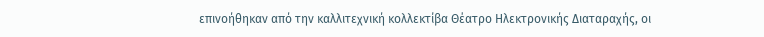επινοήθηκαν από την καλλιτεχνική κολλεκτίβα Θέατρο Ηλεκτρονικής Διαταραχής, οι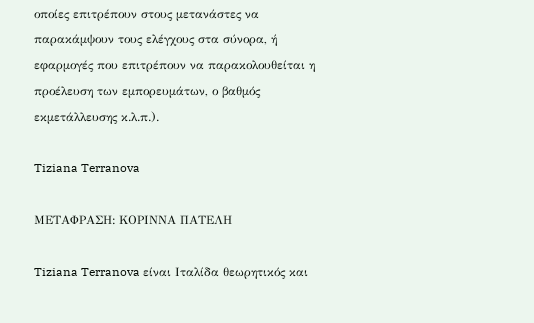οποίες επιτρέπουν στους μετανάστες να παρακάμψουν τους ελέγχους στα σύνορα, ή εφαρμογές που επιτρέπουν να παρακολουθείται η προέλευση των εμπορευμάτων, ο βαθμός εκμετάλλευσης κ.λ.π.).

Tiziana Terranova

ΜΕΤΑΦΡΑΣΗ: ΚΟΡΙΝΝΑ ΠΑΤΕΛΗ

Tiziana Terranova είναι Ιταλίδα θεωρητικός και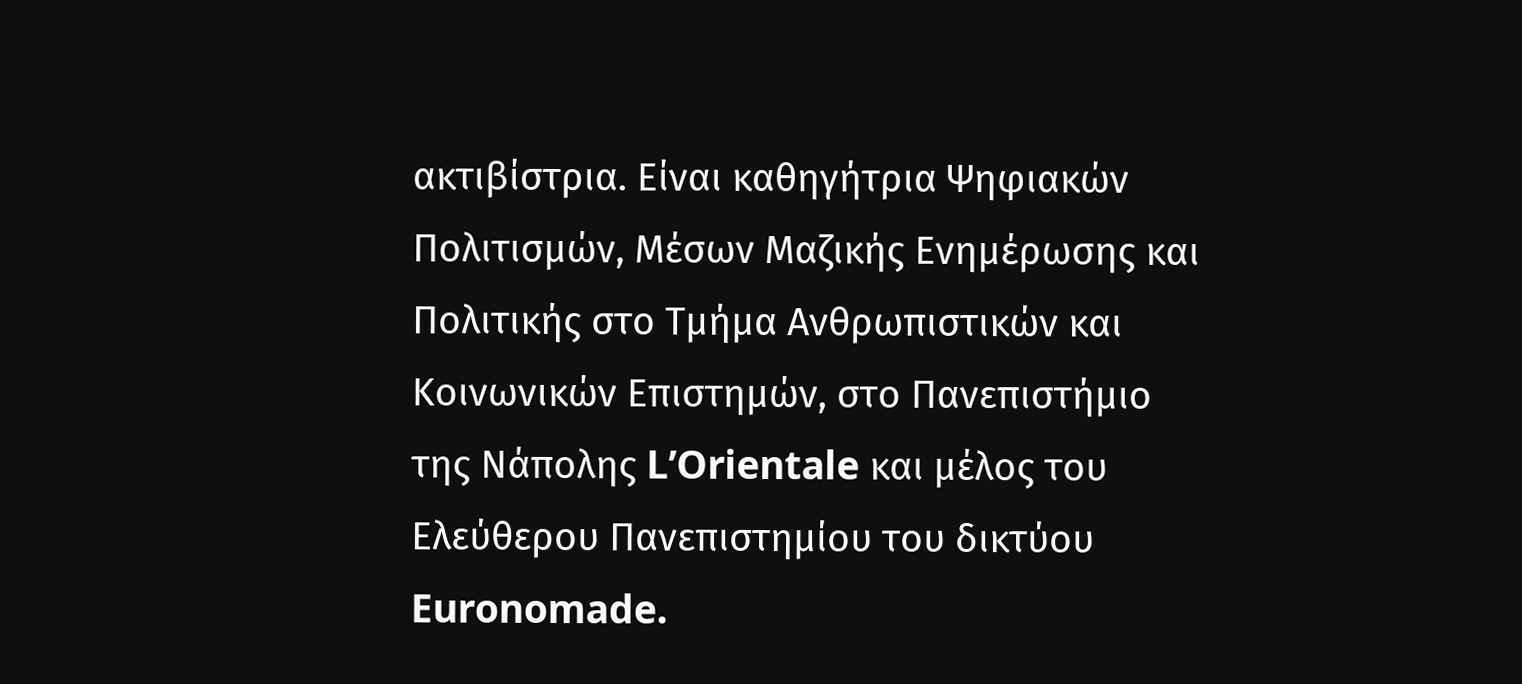ακτιβίστρια. Είναι καθηγήτρια Ψηφιακών Πολιτισμών, Μέσων Μαζικής Ενημέρωσης και Πολιτικής στο Τμήμα Ανθρωπιστικών και Κοινωνικών Επιστημών, στο Πανεπιστήμιο της Νάπολης L’Orientale και μέλος του Ελεύθερου Πανεπιστημίου του δικτύου Euronomade.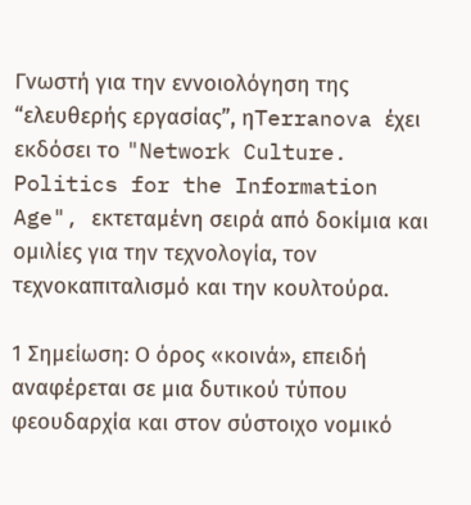Γνωστή για την εννοιολόγηση της “ελευθερής εργασίας”, ηTerranova έχει εκδόσει το "Network Culture. Politics for the Information Age", εκτεταμένη σειρά από δοκίμια και ομιλίες για την τεχνολογία, τον τεχνοκαπιταλισμό και την κουλτούρα.

1 Σημείωση: Ο όρος «κοινά», επειδή αναφέρεται σε μια δυτικού τύπου φεουδαρχία και στον σύστοιχο νομικό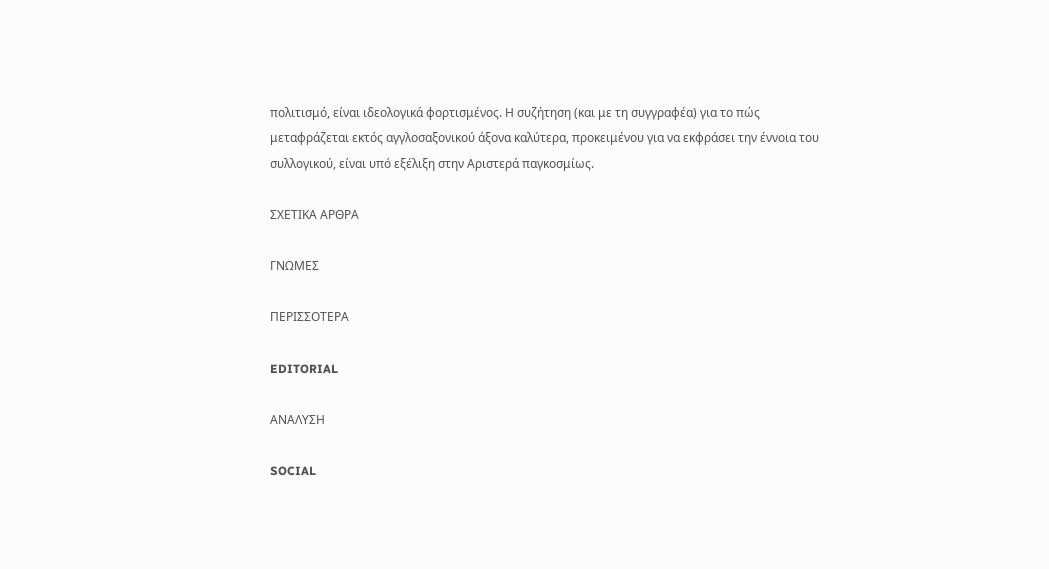πολιτισμό, είναι ιδεολογικά φορτισμένος. Η συζήτηση (και με τη συγγραφέα) για το πώς μεταφράζεται εκτός αγγλοσαξονικού άξονα καλύτερα, προκειμένου για να εκφράσει την έννοια του συλλογικού, είναι υπό εξέλιξη στην Αριστερά παγκοσμίως.

ΣΧΕΤΙΚΑ ΑΡΘΡΑ

ΓΝΩΜΕΣ

ΠΕΡΙΣΣΟΤΕΡΑ

EDITORIAL

ΑΝΑΛΥΣΗ

SOCIAL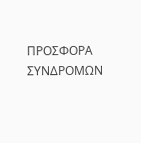ΠΡΟΣΦΟΡΑ ΣΥΝΔΡΟΜΩΝ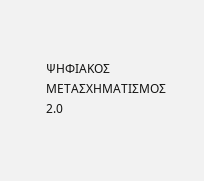ΨΗΦΙΑΚΟΣ ΜΕΤΑΣΧΗΜΑΤΙΣΜΟΣ 2.0